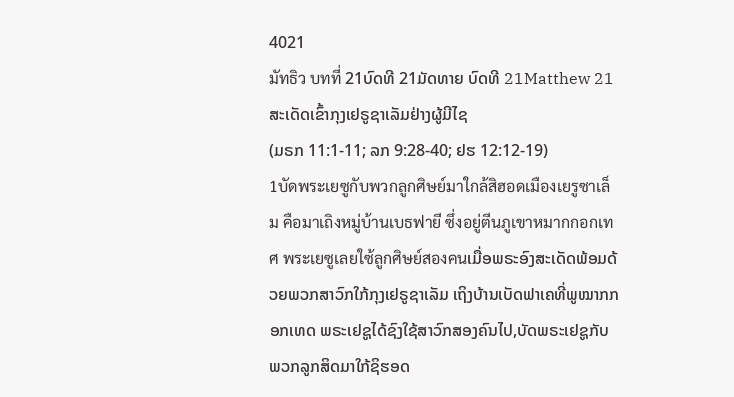4021
มัทธิว บทที่ 21ບົດທີ 21ມັດທາຍ ບົດທີ 21Matthew 21
ສະເດັດເຂົ້າກຸງເຢຣູຊາເລັມຢ່າງຜູ້ມີໄຊ
(ມຣກ 11:1-11; ລກ 9:28-40; ຢຮ 12:12-19)
1บัดพระเยซูกับพวกลูกศิษย์มาใกล้สิฮอดเมืองเยรูซาเล็ม คือมาเถิงหมู่บ้านเบธฟายี ซึ่งอยู่ตีนภูเขาหมากกอกเทศ พระเยซูเลยใซ้ลูกศิษย์สองคนເມື່ອພຣະອົງສະເດັດພ້ອມດ້ວຍພວກສາວົກໃກ້ກຸງເຢຣູຊາເລັມ ເຖິງບ້ານເບັດຟາເຄທີ່ພູໝາກກອກເທດ ພຣະເຢຊູໄດ້ຊົງໃຊ້ສາວົກສອງຄົນໄປ,ບັດພຣະເຢຊູກັບພວກລູກສິດມາໃກ້ຊິຮອດ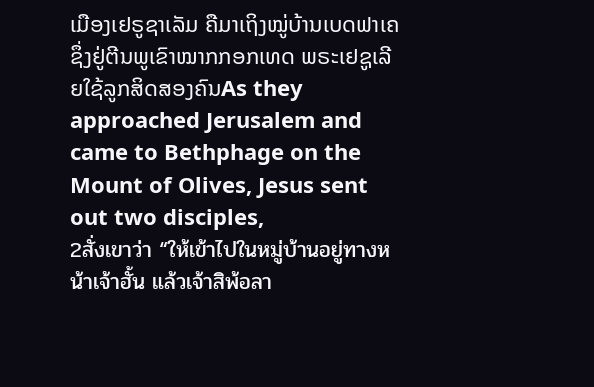ເມືອງເຢຣູຊາເລັມ ຄືມາເຖິງໝູ່ບ້ານເບດຟາເຄ ຊຶ່ງຢູ່ຕີນພູເຂົາໝາກກອກເທດ ພຣະເຢຊູເລີຍໃຊ້ລູກສິດສອງຄົນAs they approached Jerusalem and came to Bethphage on the Mount of Olives, Jesus sent out two disciples,
2สั่งเขาว่า “ให้เข้าไปในหมู่บ้านอยู่ทางหน้าเจ้าฮั้น แล้วเจ้าสิพ้อลา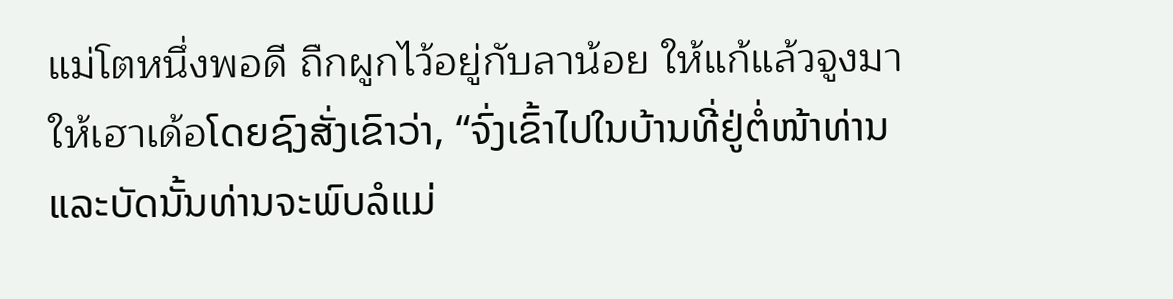แม่โตหนึ่งพอดี ถืกผูกไว้อยู่กับลาน้อย ให้แก้แล้วจูงมาให้เฮาเด้อໂດຍຊົງສັ່ງເຂົາວ່າ, “ຈົ່ງເຂົ້າໄປໃນບ້ານທີ່ຢູ່ຕໍ່ໜ້າທ່ານ ແລະບັດນັ້ນທ່ານຈະພົບລໍແມ່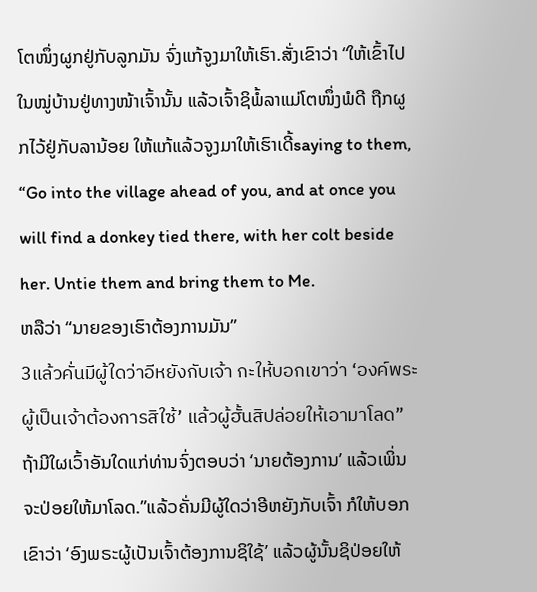ໂຕໜຶ່ງຜູກຢູ່ກັບລູກມັນ ຈົ່ງແກ້ຈູງມາໃຫ້ເຮົາ.ສັ່ງເຂົາວ່າ “ໃຫ້ເຂົ້າໄປໃນໝູ່ບ້ານຢູ່ທາງໜ້າເຈົ້ານັ້ນ ແລ້ວເຈົ້າຊິພໍ້ລາແມ່ໂຕໜຶ່ງພໍດີ ຖືກຜູກໄວ້ຢູ່ກັບລານ້ອຍ ໃຫ້ແກ້ແລ້ວຈູງມາໃຫ້ເຮົາເດີ້saying to them, “Go into the village ahead of you, and at once you will find a donkey tied there, with her colt beside her. Untie them and bring them to Me.
ຫລືວ່າ “ນາຍຂອງເຮົາຕ້ອງການມັນ”
3แล้วคั่นมีผู้ใดว่าอีหยังกับเจ้า กะให้บอกเขาว่า ‘องค์พระผู้เป็นเจ้าต้องการสิใซ้’ แล้วผู้ฮั้นสิปล่อยให้เอามาโลด”ຖ້າມີໃຜເວົ້າອັນໃດແກ່ທ່ານຈົ່ງຕອບວ່າ ‘ນາຍຕ້ອງການ’ ແລ້ວເພິ່ນຈະປ່ອຍໃຫ້ມາໂລດ.”ແລ້ວຄັ່ນມີຜູ້ໃດວ່າອີຫຍັງກັບເຈົ້າ ກໍໃຫ້ບອກເຂົາວ່າ ‘ອົງພຣະຜູ້ເປັນເຈົ້າຕ້ອງການຊິໃຊ້’ ແລ້ວຜູ້ນັ້ນຊິປ່ອຍໃຫ້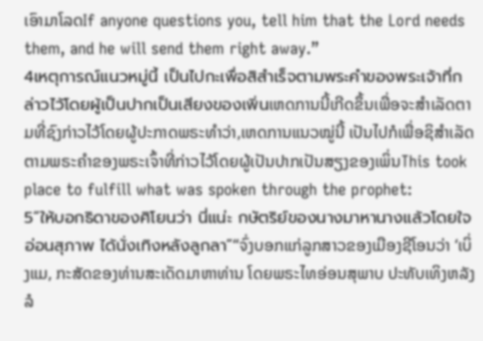ເອົາມາໂລດIf anyone questions you, tell him that the Lord needs them, and he will send them right away.”
4เหตุการณ์แนวหมู่นี้ เป็นไปกะเพื่อสิสำเร็จตามพระคำของพระเจ้าที่กล่าวไว้โดยผู้เป็นปากเป็นเสียงของเพิ่นເຫດການນີ້ເກີດຂຶ້ນເພື່ອຈະສຳເລັດຕາມທີ່ຊົງກ່າວໄວ້ໂດຍຜູ້ປະກາດພຣະທຳວ່າ,ເຫດການແນວໝູ່ນີ້ ເປັນໄປກໍເພື່ອຊິສຳເລັດຕາມພຣະຄຳຂອງພຣະເຈົ້າທີ່ກ່າວໄວ້ໂດຍຜູ້ເປັນປາກເປັນສຽງຂອງເພິ່ນThis took place to fulfill what was spoken through the prophet:
5“ให้บอกธิดาของศิโยนว่า นี่แน่ะ กษัตริย์ของนางมาหานางแล้วโดยใจอ่อนสุภาพ ได้นั่งเทิงหลังลูกลา”“ຈົ່ງບອກແກ່ລູກສາວຂອງເມືອງຊີໂອນວ່າ ‘ເບິ່ງແມ, ກະສັດຂອງທ່ານສະເດັດມາຫາທ່ານ ໂດຍພຣະໄທອ່ອນສຸພາບ ປະທັບເທິງຫລັງລໍ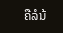ຄືລໍນ້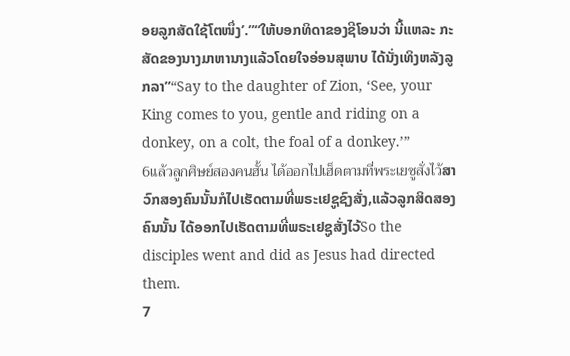ອຍລູກສັດໃຊ້ໂຕໜຶ່ງ’.”“ໃຫ້ບອກທິດາຂອງຊີໂອນວ່າ ນີ້ແຫລະ ກະສັດຂອງນາງມາຫານາງແລ້ວໂດຍໃຈອ່ອນສຸພາບ ໄດ້ນັ່ງເທິງຫລັງລູກລາ”“Say to the daughter of Zion, ‘See, your King comes to you, gentle and riding on a donkey, on a colt, the foal of a donkey.’”
6แล้วลูกศิษย์สองคนฮั้น ได้ออกไปเฮ็ดตามที่พระเยซูสั่งไว้ສາວົກສອງຄົນນັ້ນກໍໄປເຮັດຕາມທີ່ພຣະເຢຊູຊົງສັ່ງ,ແລ້ວລູກສິດສອງຄົນນັ້ນ ໄດ້ອອກໄປເຮັດຕາມທີ່ພຣະເຢຊູສັ່ງໄວ້So the disciples went and did as Jesus had directed them.
7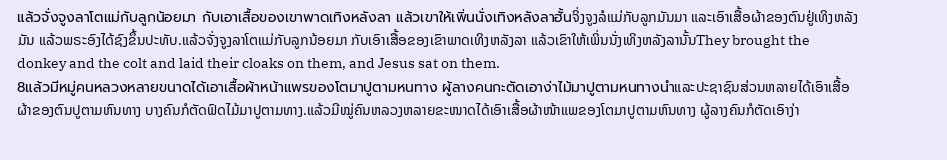แล้วจั่งจูงลาโตแม่กับลูกน้อยมา กับเอาเสื้อของเขาพาดเทิงหลังลา แล้วเขาให้เพิ่นนั่งเทิงหลังลาฮั้นຈິ່ງຈູງລໍແມ່ກັບລູກມັນມາ ແລະເອົາເສື້ອຜ້າຂອງຕົນຢູ່ເທິງຫລັງມັນ ແລ້ວພຣະອົງໄດ້ຊົງຂຶ້ນປະທັບ.ແລ້ວຈັ່ງຈູງລາໂຕແມ່ກັບລູກນ້ອຍມາ ກັບເອົາເສື້ອຂອງເຂົາພາດເທິງຫລັງລາ ແລ້ວເຂົາໃຫ້ເພິ່ນນັ່ງເທິງຫລັງລານັ້ນThey brought the donkey and the colt and laid their cloaks on them, and Jesus sat on them.
8แล้วมีหมู่คนหลวงหลายขนาดได้เอาเสื้อผ้าหน้าแพรของโตมาปูตามหนทาง ผู้ลางคนกะตัดเอาง่าไม้มาปูตามหนทางนำແລະປະຊາຊົນສ່ວນຫລາຍໄດ້ເອົາເສື້ອຜ້າຂອງຕົນປູຕາມຫົນທາງ ບາງຄົນກໍຕັດຟົດໄມ້ມາປູຕາມທາງ.ແລ້ວມີໝູ່ຄົນຫລວງຫລາຍຂະໜາດໄດ້ເອົາເສື້ອຜ້າໜ້າແພຂອງໂຕມາປູຕາມຫົນທາງ ຜູ້ລາງຄົນກໍຕັດເອົາງ່າ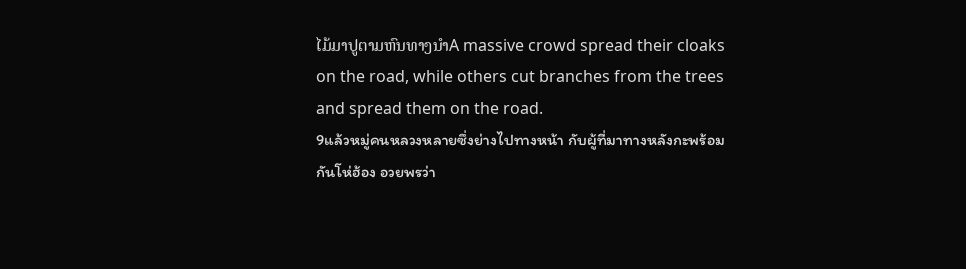ໄມ້ມາປູຕາມຫົນທາງນຳA massive crowd spread their cloaks on the road, while others cut branches from the trees and spread them on the road.
9แล้วหมู่คนหลวงหลายซึ่งย่างไปทางหน้า กับผู้ที่มาทางหลังกะพร้อมกันโห่ฮ้อง อวยพรว่า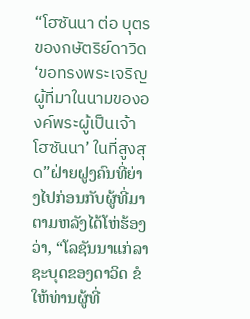“โฮซันนา ต่อ บุตรของกษัตริย์ดาวิด ‘ขอทรงพระเจริญ ผู้ที่มาในนามขององค์พระผู้เป็นเจ้า โฮซันนา’ ในที่สูงสุด”ຝ່າຍຝູງຄົນທີ່ຍ່າງໄປກ່ອນກັບຜູ້ທີ່ມາຕາມຫລັງໄດ້ໂຫ່ຮ້ອງວ່າ, “ໂລຊັນນາແກ່ລາຊະບຸດຂອງດາວິດ ຂໍໃຫ້ທ່ານຜູ້ທີ່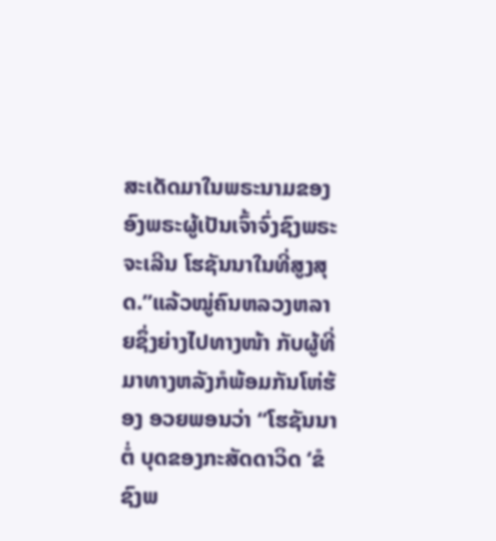ສະເດັດມາໃນພຣະນາມຂອງອົງພຣະຜູ້ເປັນເຈົ້າຈົ່ງຊົງພຣະຈະເລີນ ໂຮຊັນນາໃນທີ່ສູງສຸດ.”ແລ້ວໝູ່ຄົນຫລວງຫລາຍຊຶ່ງຍ່າງໄປທາງໜ້າ ກັບຜູ້ທີ່ມາທາງຫລັງກໍພ້ອມກັນໂຫ່ຮ້ອງ ອວຍພອນວ່າ “ໂຮຊັນນາ ຕໍ່ ບຸດຂອງກະສັດດາວິດ ‘ຂໍຊົງພ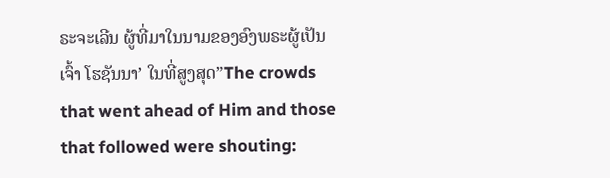ຣະຈະເລີນ ຜູ້ທີ່ມາໃນນາມຂອງອົງພຣະຜູ້ເປັນເຈົ້າ ໂຮຊັນນາ’ ໃນທີ່ສູງສຸດ”The crowds that went ahead of Him and those that followed were shouting: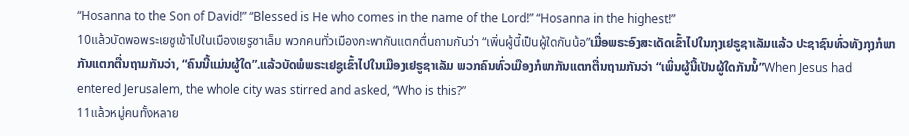“Hosanna to the Son of David!” “Blessed is He who comes in the name of the Lord!” “Hosanna in the highest!”
10แล้วบัดพอพระเยซูเข้าไปในเมืองเยรูซาเล็ม พวกคนทั่วเมืองกะพากันแตกตื่นถามกันว่า “เพิ่นผู้นี้เป็นผู้ใดกันน้อ”ເມື່ອພຣະອົງສະເດັດເຂົ້າໄປໃນກຸງເຢຣູຊາເລັມແລ້ວ ປະຊາຊົນທົ່ວທັງກຸງກໍພາກັນແຕກຕື່ນຖາມກັນວ່າ, “ຄົນນີ້ແມ່ນຜູ້ໃດ”.ແລ້ວບັດພໍພຣະເຢຊູເຂົ້າໄປໃນເມືອງເຢຣູຊາເລັມ ພວກຄົນທົ່ວເມືອງກໍພາກັນແຕກຕື່ນຖາມກັນວ່າ “ເພິ່ນຜູ້ນີ້ເປັນຜູ້ໃດກັນນໍ້”When Jesus had entered Jerusalem, the whole city was stirred and asked, “Who is this?”
11แล้วหมู่คนทั้งหลาย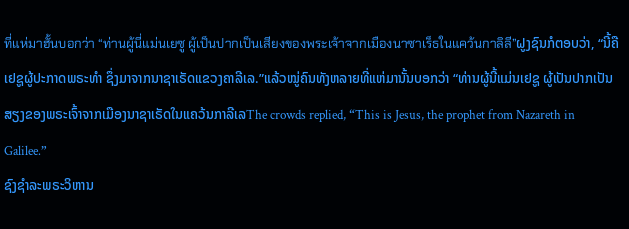ที่แห่มาฮั้นบอกว่า “ท่านผู้นี่แม่นเยซู ผู้เป็นปากเป็นเสียงของพระเจ้าจากเมืองนาซาเร็ธในแคว้นกาลิลี”ຝູງຊົນກໍຕອບວ່າ, “ນີ້ຄືເຢຊູຜູ້ປະກາດພຣະທຳ ຊຶ່ງມາຈາກນາຊາເຣັດແຂວງຄາລີເລ.”ແລ້ວໝູ່ຄົນທັງຫລາຍທີ່ແຫ່ມານັ້ນບອກວ່າ “ທ່ານຜູ້ນີ້ແມ່ນເຢຊູ ຜູ້ເປັນປາກເປັນສຽງຂອງພຣະເຈົ້າຈາກເມືອງນາຊາເຣັດໃນແຄວ້ນກາລີເລThe crowds replied, “This is Jesus, the prophet from Nazareth in Galilee.”
ຊົງຊຳລະພຣະວິຫານ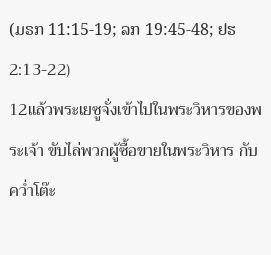(ມຣກ 11:15-19; ລກ 19:45-48; ຢຮ 2:13-22)
12แล้วพระเยซูจั่งเข้าไปในพระวิหารของพระเจ้า ขับไล่พวกผู้ซื้อขายในพระวิหาร กับคว่ำโต๊ะ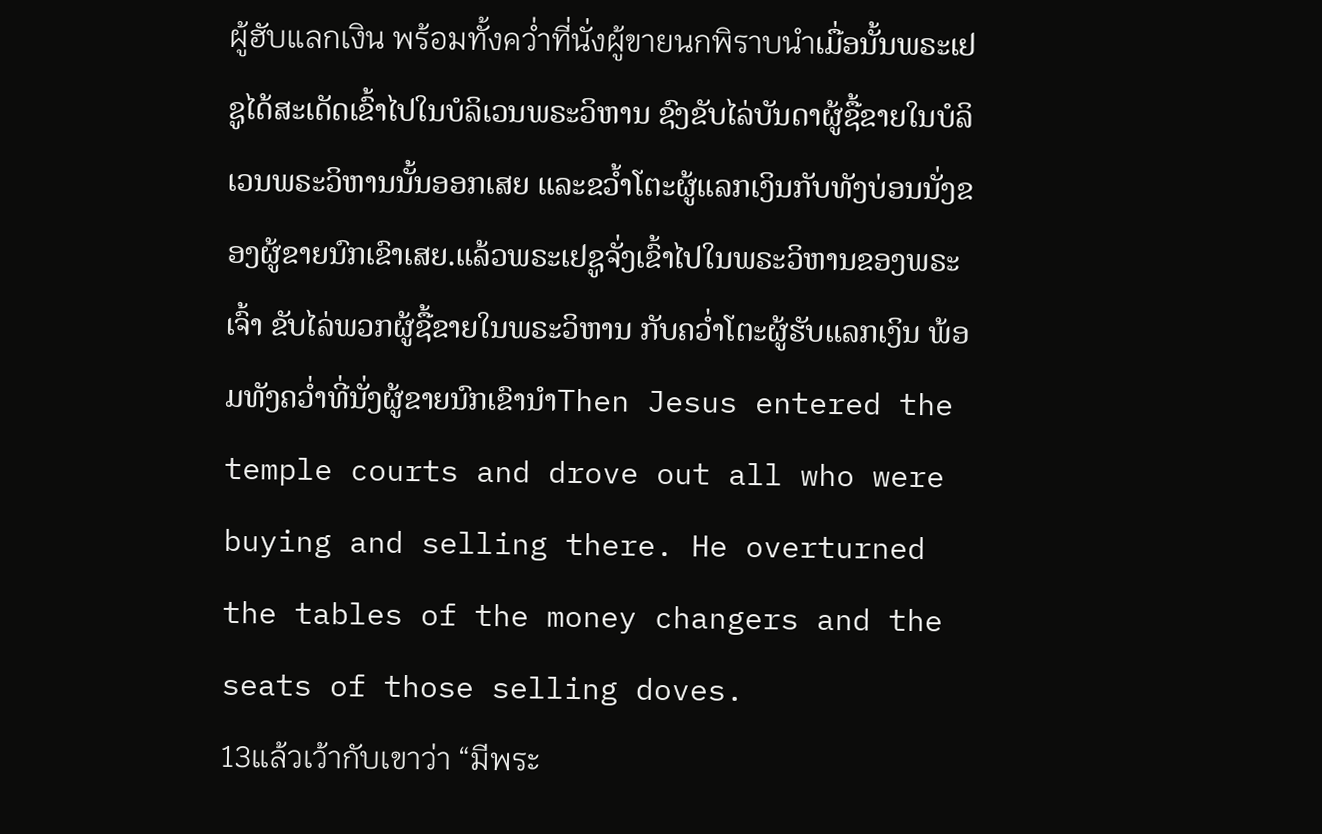ผู้ฮับแลกเงิน พร้อมทั้งคว่ำที่นั่งผู้ขายนกพิราบนำເມື່ອນັ້ນພຣະເຢຊູໄດ້ສະເດັດເຂົ້າໄປໃນບໍລິເວນພຣະວິຫານ ຊົງຂັບໄລ່ບັນດາຜູ້ຊື້ຂາຍໃນບໍລິເວນພຣະວິຫານນັ້ນອອກເສຍ ແລະຂວ້ຳໂຕະຜູ້ແລກເງິນກັບທັງບ່ອນນັ່ງຂອງຜູ້ຂາຍນົກເຂົາເສຍ.ແລ້ວພຣະເຢຊູຈັ່ງເຂົ້າໄປໃນພຣະວິຫານຂອງພຣະເຈົ້າ ຂັບໄລ່ພວກຜູ້ຊື້ຂາຍໃນພຣະວິຫານ ກັບຄວ່ຳໂຕະຜູ້ຮັບແລກເງິນ ພ້ອມທັງຄວ່ຳທີ່ນັ່ງຜູ້ຂາຍນົກເຂົານຳThen Jesus entered the temple courts and drove out all who were buying and selling there. He overturned the tables of the money changers and the seats of those selling doves.
13แล้วเว้ากับเขาว่า “มีพระ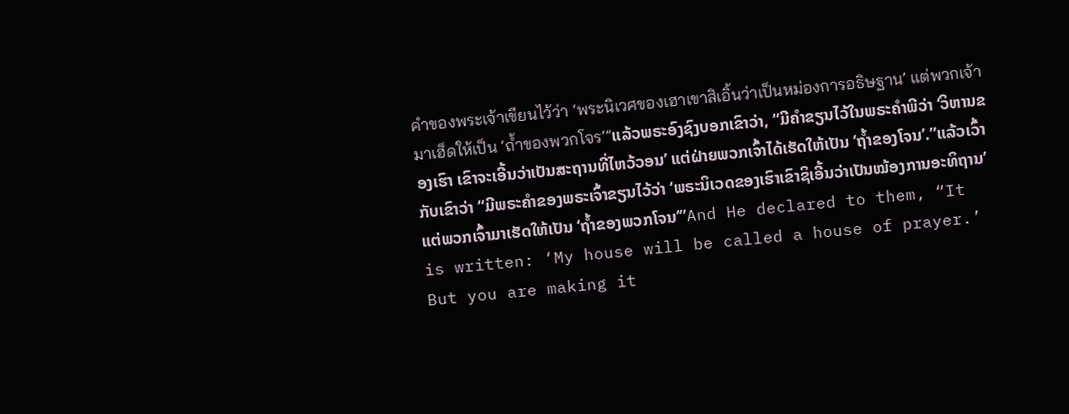คำของพระเจ้าเขียนไว้ว่า ‘พระนิเวศของเฮาเขาสิเอิ้นว่าเป็นหม่องการอธิษฐาน’ แต่พวกเจ้ามาเฮ็ดให้เป็น ‘ถ้ำของพวกโจร’”ແລ້ວພຣະອົງຊົງບອກເຂົາວ່າ, “ມີຄຳຂຽນໄວ້ໃນພຣະຄຳພີວ່າ ‘ວິຫານຂອງເຮົາ ເຂົາຈະເອີ້ນວ່າເປັນສະຖານທີ່ໄຫວ້ວອນ’ ແຕ່ຝ່າຍພວກເຈົ້າໄດ້ເຮັດໃຫ້ເປັນ ‘ຖ້ຳຂອງໂຈນ’.”ແລ້ວເວົ້າກັບເຂົາວ່າ “ມີພຣະຄຳຂອງພຣະເຈົ້າຂຽນໄວ້ວ່າ ‘ພຣະນິເວດຂອງເຮົາເຂົາຊິເອີ້ນວ່າເປັນໝ້ອງການອະທິຖານ’ ແຕ່ພວກເຈົ້າມາເຮັດໃຫ້ເປັນ ‘ຖ້ຳຂອງພວກໂຈນ’”And He declared to them, “It is written: ‘My house will be called a house of prayer.’ But you are making it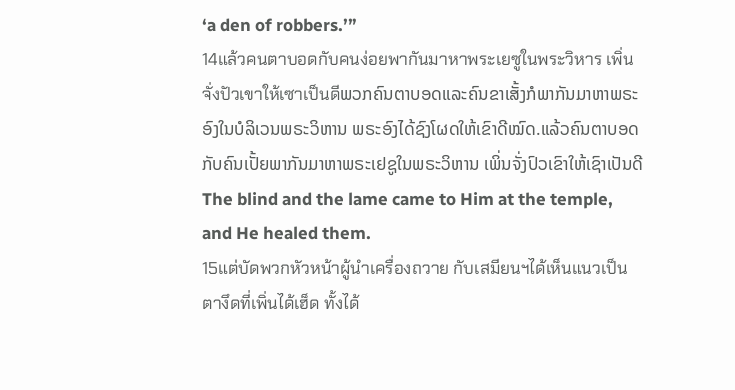‘a den of robbers.’”
14แล้วคนตาบอดกับคนง่อยพากันมาหาพระเยซูในพระวิหาร เพิ่นจั่งปัวเขาให้เซาเป็นดีພວກຄົນຕາບອດແລະຄົນຂາເສັ້ງກໍພາກັນມາຫາພຣະອົງໃນບໍລິເວນພຣະວິຫານ ພຣະອົງໄດ້ຊົງໂຜດໃຫ້ເຂົາດີໝົດ.ແລ້ວຄົນຕາບອດກັບຄົນເປັ້ຍພາກັນມາຫາພຣະເຢຊູໃນພຣະວິຫານ ເພິ່ນຈັ່ງປົວເຂົາໃຫ້ເຊົາເປັນດີThe blind and the lame came to Him at the temple, and He healed them.
15แต่บัดพวกหัวหน้าผู้นำเครื่องถวาย กับเสมียนฯได้เห็นแนวเป็นตางึดที่เพิ่นได้เฮ็ด ทั้งได้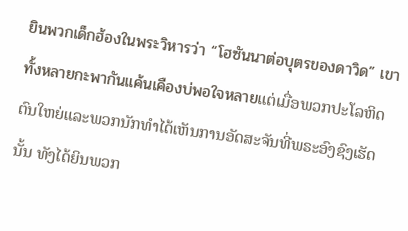ยินพวกเด็กฮ้องในพระวิหารว่า “โฮซันนาต่อบุตรของดาวิด” เขาทั้งหลายกะพากันแค้นเคืองบ่พอใจหลายແຕ່ເມື່ອພວກປະໂລຫິດຕົນໃຫຍ່ແລະພວກນັກທຳໄດ້ເຫັນການອັດສະຈັນທີ່ພຣະອົງຊົງເຮັດນັ້ນ ທັງໄດ້ຍິນພວກ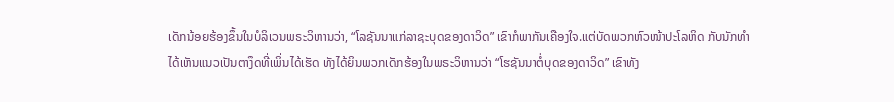ເດັກນ້ອຍຮ້ອງຂຶ້ນໃນບໍລິເວນພຣະວິຫານວ່າ, “ໂລຊັນນາແກ່ລາຊະບຸດຂອງດາວິດ” ເຂົາກໍພາກັນເຄືອງໃຈ.ແຕ່ບັດພວກຫົວໜ້າປະໂລຫິດ ກັບນັກທຳໄດ້ເຫັນແນວເປັນຕາງຶດທີ່ເພິ່ນໄດ້ເຮັດ ທັງໄດ້ຍິນພວກເດັກຮ້ອງໃນພຣະວິຫານວ່າ “ໂຮຊັນນາຕໍ່ບຸດຂອງດາວິດ” ເຂົາທັງ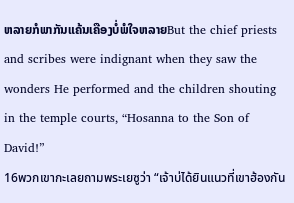ຫລາຍກໍພາກັນແຄ້ນເຄືອງບໍ່ພໍໃຈຫລາຍBut the chief priests and scribes were indignant when they saw the wonders He performed and the children shouting in the temple courts, “Hosanna to the Son of David!”
16พวกเขากะเลยถามพระเยซูว่า “เจ้าบ่ได้ยินแนวที่เขาฮ้องกัน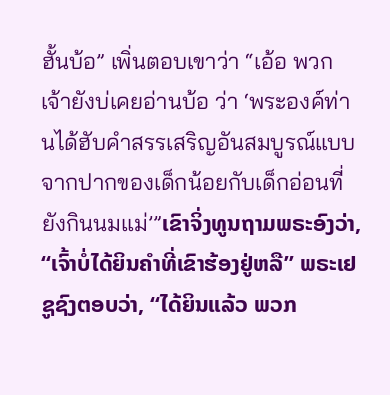ฮั้นบ้อ” เพิ่นตอบเขาว่า “เอ้อ พวกเจ้ายังบ่เคยอ่านบ้อ ว่า ‘พระองค์ท่านได้ฮับคำสรรเสริญอันสมบูรณ์แบบจากปากของเด็กน้อยกับเด็กอ่อนที่ยังกินนมแม่’”ເຂົາຈິ່ງທູນຖາມພຣະອົງວ່າ, “ເຈົ້າບໍ່ໄດ້ຍິນຄຳທີ່ເຂົາຮ້ອງຢູ່ຫລື” ພຣະເຢຊູຊົງຕອບວ່າ, “ໄດ້ຍິນແລ້ວ ພວກ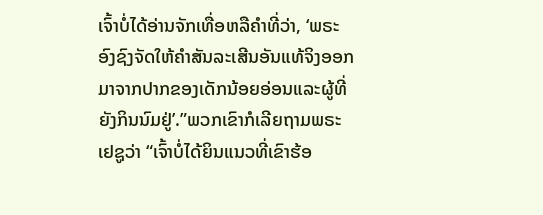ເຈົ້າບໍ່ໄດ້ອ່ານຈັກເທື່ອຫລືຄຳທີ່ວ່າ, ‘ພຣະອົງຊົງຈັດໃຫ້ຄຳສັນລະເສີນອັນແທ້ຈິງອອກມາຈາກປາກຂອງເດັກນ້ອຍອ່ອນແລະຜູ້ທີ່ຍັງກິນນົມຢູ່’.”ພວກເຂົາກໍເລີຍຖາມພຣະເຢຊູວ່າ “ເຈົ້າບໍ່ໄດ້ຍິນແນວທີ່ເຂົາຮ້ອ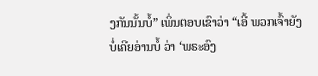ງກັນນັ້ນບໍ້” ເພິ່ນຕອບເຂົາວ່າ “ເອີ້ ພວກເຈົ້າຍັງບໍ່ເຄີຍອ່ານບໍ້ ວ່າ ‘ພຣະອົງ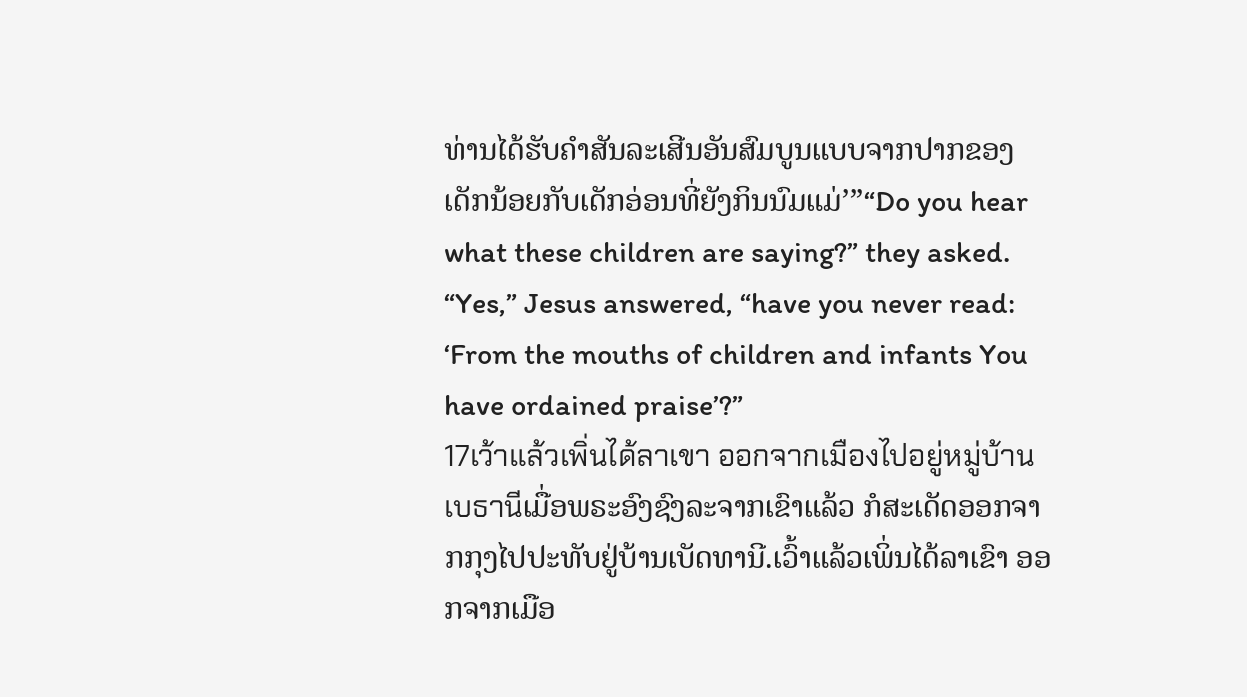ທ່ານໄດ້ຮັບຄຳສັນລະເສີນອັນສົມບູນແບບຈາກປາກຂອງເດັກນ້ອຍກັບເດັກອ່ອນທີ່ຍັງກິນນົມແມ່’”“Do you hear what these children are saying?” they asked. “Yes,” Jesus answered, “have you never read: ‘From the mouths of children and infants You have ordained praise’?”
17เว้าแล้วเพิ่นได้ลาเขา ออกจากเมืองไปอยู่หมู่บ้านเบธานีເມື່ອພຣະອົງຊົງລະຈາກເຂົາແລ້ວ ກໍສະເດັດອອກຈາກກຸງໄປປະທັບຢູ່ບ້ານເບັດທານີ.ເວົ້າແລ້ວເພິ່ນໄດ້ລາເຂົາ ອອກຈາກເມືອ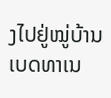ງໄປຢູ່ໝູ່ບ້ານເບດທາເນ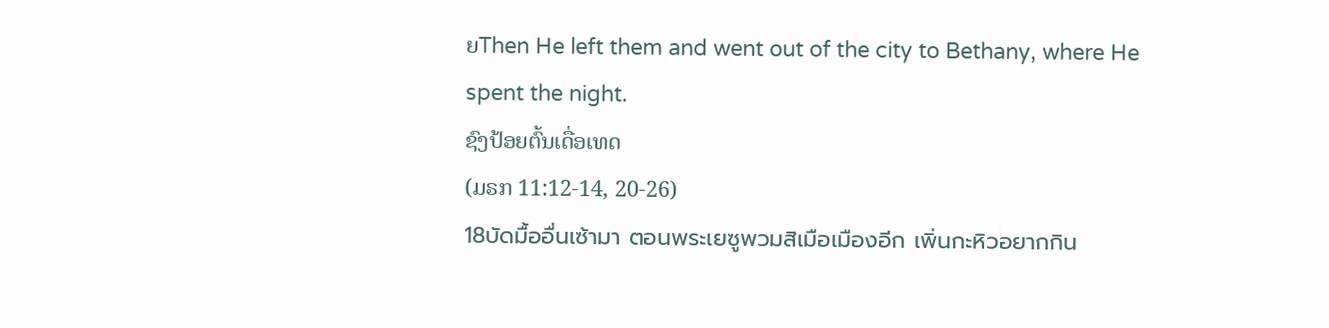ຍThen He left them and went out of the city to Bethany, where He spent the night.
ຊົງປ້ອຍຕົ້ນເດື່ອເທດ
(ມຣກ 11:12-14, 20-26)
18บัดมื้ออื่นเซ้ามา ตอนพระเยซูพวมสิเมือเมืองอีก เพิ่นกะหิวอยากกิน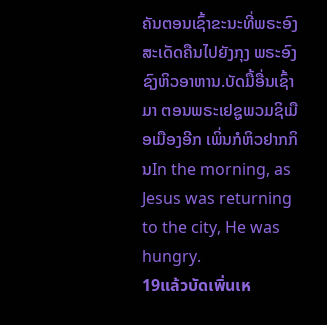ຄັນຕອນເຊົ້າຂະນະທີ່ພຣະອົງສະເດັດຄືນໄປຍັງກຸງ ພຣະອົງຊົງຫິວອາຫານ.ບັດມື້ອື່ນເຊົ້າມາ ຕອນພຣະເຢຊູພວມຊິເມືອເມືອງອີກ ເພິ່ນກໍຫິວຢາກກິນIn the morning, as Jesus was returning to the city, He was hungry.
19แล้วบัดเพิ่นเห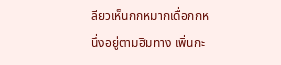ลียวเห็นกกหมากเดื่อกกหนึ่งอยู่ตามฮิมทาง เพิ่นกะ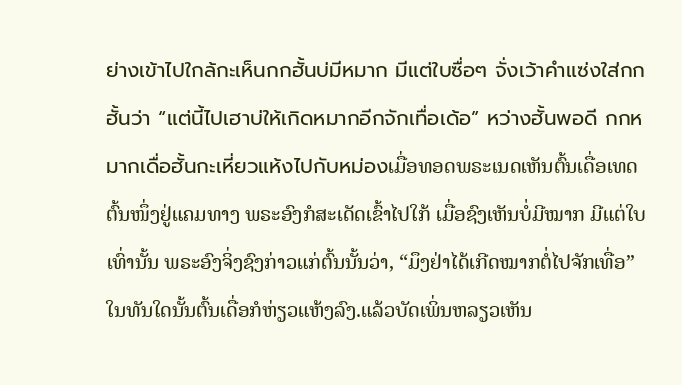ย่างเข้าไปใกล้กะเห็นกกฮั้นบ่มีหมาก มีแต่ใบซื่อๆ จั่งเว้าคำแซ่งใส่กกฮั้นว่า “แต่นี้ไปเฮาบ่ให้เกิดหมากอีกจักเทื่อเด้อ” หว่างฮั้นพอดี กกหมากเดื่อฮั้นกะเหี่ยวแห้งไปกับหม่องເມື່ອທອດພຣະເນດເຫັນຕົ້ນເດື່ອເທດຕົ້ນໜຶ່ງຢູ່ແຄມທາງ ພຣະອົງກໍສະເດັດເຂົ້າໄປໃກ້ ເມື່ອຊົງເຫັນບໍ່ມີໝາກ ມີແຕ່ໃບເທົ່ານັ້ນ ພຣະອົງຈິ່ງຊົງກ່າວແກ່ຕົ້ນນັ້ນວ່າ, “ມຶງຢ່າໄດ້ເກີດໝາກຕໍ່ໄປຈັກເທື່ອ” ໃນທັນໃດນັ້ນຕົ້ນເດື່ອກໍຫ່ຽວແຫ້ງລົງ.ແລ້ວບັດເພິ່ນຫລຽວເຫັນ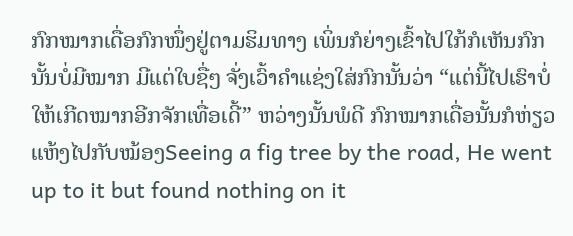ກົກໝາກເດື່ອກົກໜຶ່ງຢູ່ຕາມຮິມທາງ ເພິ່ນກໍຍ່າງເຂົ້າໄປໃກ້ກໍເຫັນກົກນັ້ນບໍ່ມີໝາກ ມີແຕ່ໃບຊື່ໆ ຈັ່ງເວົ້າຄຳແຊ່ງໃສ່ກົກນັ້ນວ່າ “ແຕ່ນີ້ໄປເຮົາບໍ່ໃຫ້ເກີດໝາກອີກຈັກເທື່ອເດີ້” ຫວ່າງນັ້ນພໍດີ ກົກໝາກເດື່ອນັ້ນກໍຫ່ຽວແຫ້ງໄປກັບໝ້ອງSeeing a fig tree by the road, He went up to it but found nothing on it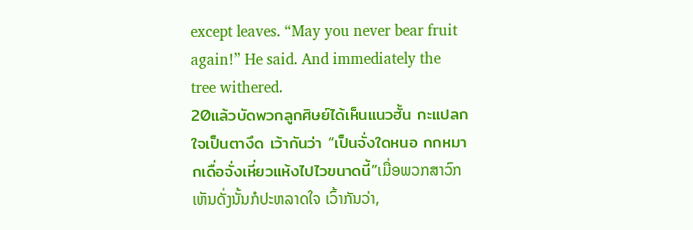except leaves. “May you never bear fruit again!” He said. And immediately the tree withered.
20แล้วบัดพวกลูกศิษย์ได้เห็นแนวฮั้น กะแปลกใจเป็นตางึด เว้ากันว่า “เป็นจั่งใดหนอ กกหมากเดื่อจั่งเหี่ยวแห้งไปไวขนาดนี้”ເມື່ອພວກສາວົກເຫັນດັ່ງນັ້ນກໍປະຫລາດໃຈ ເວົ້າກັນວ່າ,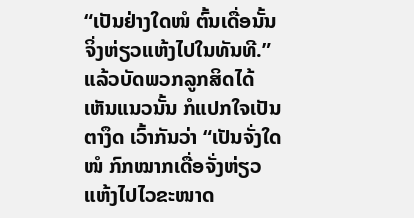“ເປັນຢ່າງໃດໜໍ ຕົ້ນເດື່ອນັ້ນຈິ່ງຫ່ຽວແຫ້ງໄປໃນທັນທີ.”ແລ້ວບັດພວກລູກສິດໄດ້ເຫັນແນວນັ້ນ ກໍແປກໃຈເປັນຕາງຶດ ເວົ້າກັນວ່າ “ເປັນຈັ່ງໃດໜໍ ກົກໝາກເດື່ອຈັ່ງຫ່ຽວແຫ້ງໄປໄວຂະໜາດ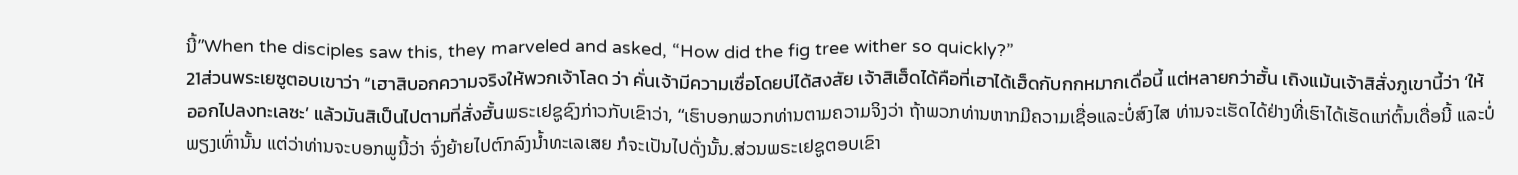ນີ້”When the disciples saw this, they marveled and asked, “How did the fig tree wither so quickly?”
21ส่วนพระเยซูตอบเขาว่า “เฮาสิบอกความจริงให้พวกเจ้าโลด ว่า คั่นเจ้ามีความเซื่อโดยบ่ได้สงสัย เจ้าสิเฮ็ดได้คือที่เฮาได้เฮ็ดกับกกหมากเดื่อนี้ แต่หลายกว่าฮั้น เถิงแม้นเจ้าสิสั่งภูเขานี้ว่า ‘ให้ออกไปลงทะเลซะ’ แล้วมันสิเป็นไปตามที่สั่งฮั้นພຣະເຢຊູຊົງກ່າວກັບເຂົາວ່າ, “ເຮົາບອກພວກທ່ານຕາມຄວາມຈິງວ່າ ຖ້າພວກທ່ານຫາກມີຄວາມເຊື່ອແລະບໍ່ສົງໄສ ທ່ານຈະເຮັດໄດ້ຢ່າງທີ່ເຮົາໄດ້ເຮັດແກ່ຕົ້ນເດື່ອນີ້ ແລະບໍ່ພຽງເທົ່ານັ້ນ ແຕ່ວ່າທ່ານຈະບອກພູນີ້ວ່າ ຈົ່ງຍ້າຍໄປຕົກລົງນ້ຳທະເລເສຍ ກໍຈະເປັນໄປດັ່ງນັ້ນ.ສ່ວນພຣະເຢຊູຕອບເຂົາ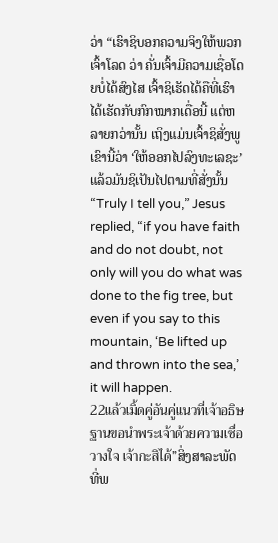ວ່າ “ເຮົາຊິບອກຄວາມຈິງໃຫ້ພວກເຈົ້າໂລດ ວ່າ ຄັ່ນເຈົ້າມີຄວາມເຊື່ອໂດຍບໍ່ໄດ້ສົງໄສ ເຈົ້າຊິເຮັດໄດ້ຄືທີ່ເຮົາໄດ້ເຮັດກັບກົກໝາກເດື່ອນີ້ ແຕ່ຫລາຍກວ່ານັ້ນ ເຖິງແມ່ນເຈົ້າຊິສັ່ງພູເຂົານີ້ວ່າ ‘ໃຫ້ອອກໄປລົງທະເລຊະ’ ແລ້ວມັນຊິເປັນໄປຕາມທີ່ສັ່ງນັ້ນ“Truly I tell you,” Jesus replied, “if you have faith and do not doubt, not only will you do what was done to the fig tree, but even if you say to this mountain, ‘Be lifted up and thrown into the sea,’ it will happen.
22แล้วเมิ้ดคู่อันคู่แนวที่เจ้าอธิษฐานขอนำพระเจ้าด้วยความเซื่อวางใจ เจ้ากะสิได้”ສິ່ງສາລະພັດທີ່ພ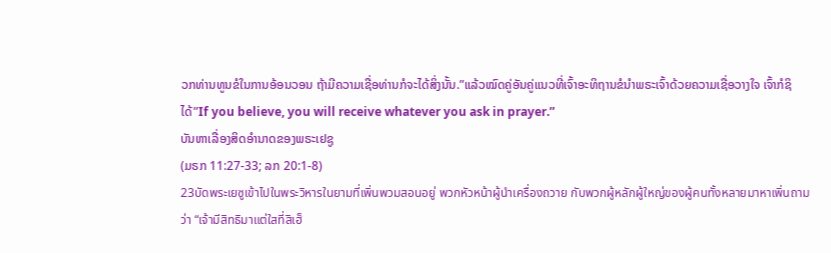ວກທ່ານທູນຂໍໃນການອ້ອນວອນ ຖ້າມີຄວາມເຊື່ອທ່ານກໍຈະໄດ້ສິ່ງນັ້ນ.”ແລ້ວໝົດຄູ່ອັນຄູ່ແນວທີ່ເຈົ້າອະທິຖານຂໍນຳພຣະເຈົ້າດ້ວຍຄວາມເຊື່ອວາງໃຈ ເຈົ້າກໍຊິໄດ້”If you believe, you will receive whatever you ask in prayer.”
ບັນຫາເລື່ອງສິດອຳນາດຂອງພຣະເຢຊູ
(ມຣກ 11:27-33; ລກ 20:1-8)
23บัดพระเยซูเข้าไปในพระวิหารในยามที่เพิ่นพวมสอนอยู่ พวกหัวหน้าผู้นำเครื่องถวาย กับพวกผู้หลักผู้ใหญ่ของผู้คนทั้งหลายมาหาเพิ่นถามว่า “เจ้ามีสิทธิมาแต่ใสที่สิเฮ็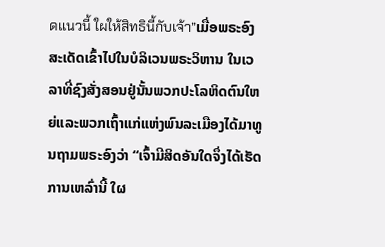ดแนวนี้ ใผให้สิทธินี้กับเจ้า”ເມື່ອພຣະອົງສະເດັດເຂົ້າໄປໃນບໍລິເວນພຣະວິຫານ ໃນເວລາທີ່ຊົງສັ່ງສອນຢູ່ນັ້ນພວກປະໂລຫິດຕົນໃຫຍ່ແລະພວກເຖົ້າແກ່ແຫ່ງພົນລະເມືອງໄດ້ມາທູນຖາມພຣະອົງວ່າ “ເຈົ້າມີສິດອັນໃດຈຶ່ງໄດ້ເຮັດການເຫລົ່ານີ້ ໃຜ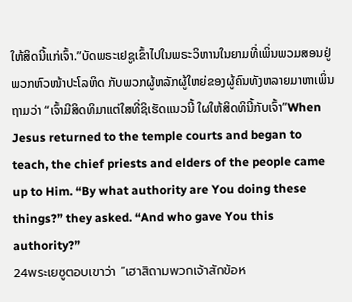ໃຫ້ສິດນີ້ແກ່ເຈົ້າ.”ບັດພຣະເຢຊູເຂົ້າໄປໃນພຣະວິຫານໃນຍາມທີ່ເພິ່ນພວມສອນຢູ່ ພວກຫົວໜ້າປະໂລຫິດ ກັບພວກຜູ້ຫລັກຜູ້ໃຫຍ່ຂອງຜູ້ຄົນທັງຫລາຍມາຫາເພິ່ນຖາມວ່າ “ເຈົ້າມີສິດທິມາແຕ່ໃສທີ່ຊິເຮັດແນວນີ້ ໃຜໃຫ້ສິດທິນີ້ກັບເຈົ້າ”When Jesus returned to the temple courts and began to teach, the chief priests and elders of the people came up to Him. “By what authority are You doing these things?” they asked. “And who gave You this authority?”
24พระเยซูตอบเขาว่า “เฮาสิถามพวกเจ้าสักข้อห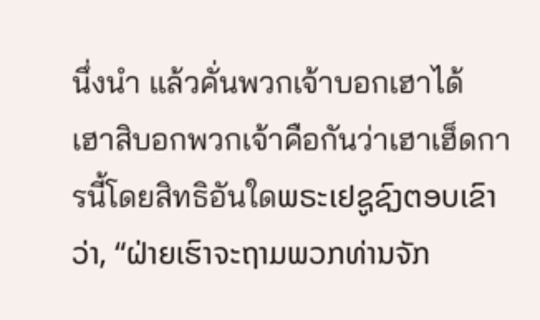นึ่งนำ แล้วคั่นพวกเจ้าบอกเฮาได้ เฮาสิบอกพวกเจ้าคือกันว่าเฮาเฮ็ดการนี้โดยสิทธิอันใดພຣະເຢຊູຊົງຕອບເຂົາວ່າ, “ຝ່າຍເຮົາຈະຖາມພວກທ່ານຈັກ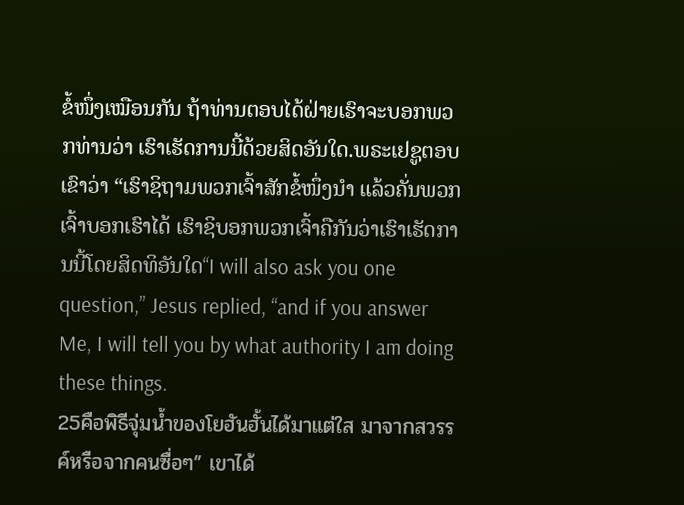ຂໍ້ໜຶ່ງເໝືອນກັນ ຖ້າທ່ານຕອບໄດ້ຝ່າຍເຮົາຈະບອກພວກທ່ານວ່າ ເຮົາເຮັດການນີ້ດ້ວຍສິດອັນໃດ.ພຣະເຢຊູຕອບເຂົາວ່າ “ເຮົາຊິຖາມພວກເຈົ້າສັກຂໍ້ໜຶ່ງນຳ ແລ້ວຄັ່ນພວກເຈົ້າບອກເຮົາໄດ້ ເຮົາຊິບອກພວກເຈົ້າຄືກັນວ່າເຮົາເຮັດການນີ້ໂດຍສິດທິອັນໃດ“I will also ask you one question,” Jesus replied, “and if you answer Me, I will tell you by what authority I am doing these things.
25คือพิธีจุ่มน้ำของโยฮันฮั้นได้มาแต่ใส มาจากสวรรค์หรือจากคนซื่อๆ” เขาได้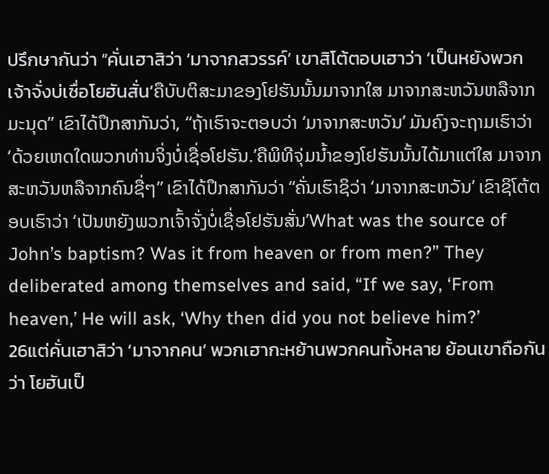ปรึกษากันว่า “คั่นเฮาสิว่า ‘มาจากสวรรค์’ เขาสิโต้ตอบเฮาว่า ‘เป็นหยังพวกเจ้าจั่งบ่เซื่อโยฮันสั่น’ຄືບັບຕິສະມາຂອງໂຢຮັນນັ້ນມາຈາກໃສ ມາຈາກສະຫວັນຫລືຈາກມະນຸດ” ເຂົາໄດ້ປຶກສາກັນວ່າ, “ຖ້າເຮົາຈະຕອບວ່າ ‘ມາຈາກສະຫວັນ’ ມັນຄົງຈະຖາມເຮົາວ່າ ‘ດ້ວຍເຫດໃດພວກທ່ານຈິ່ງບໍ່ເຊື່ອໂຢຮັນ.’ຄືພິທີຈຸ່ມນ້ຳຂອງໂຢຮັນນັ້ນໄດ້ມາແຕ່ໃສ ມາຈາກສະຫວັນຫລືຈາກຄົນຊື່ໆ” ເຂົາໄດ້ປຶກສາກັນວ່າ “ຄັ່ນເຮົາຊິວ່າ ‘ມາຈາກສະຫວັນ’ ເຂົາຊິໂຕ້ຕອບເຮົາວ່າ ‘ເປັນຫຍັງພວກເຈົ້າຈັ່ງບໍ່ເຊື່ອໂຢຮັນສັ່ນ’What was the source of John’s baptism? Was it from heaven or from men?” They deliberated among themselves and said, “If we say, ‘From heaven,’ He will ask, ‘Why then did you not believe him?’
26แต่คั่นเฮาสิว่า ‘มาจากคน’ พวกเฮากะหย้านพวกคนทั้งหลาย ย้อนเขาถือกันว่า โยฮันเป็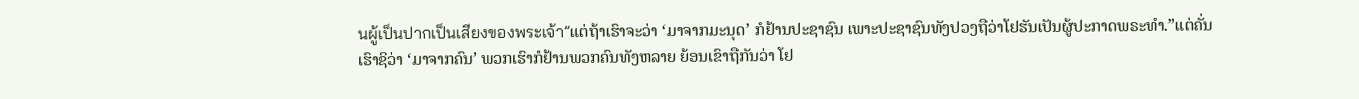นผู้เป็นปากเป็นเสียงของพระเจ้า”ແຕ່ຖ້າເຮົາຈະວ່າ ‘ມາຈາກມະນຸດ’ ກໍຢ້ານປະຊາຊົນ ເພາະປະຊາຊົນທັງປວງຖືວ່າໂຢຮັນເປັນຜູ້ປະກາດພຣະທຳ.”ແຕ່ຄັ່ນເຮົາຊິວ່າ ‘ມາຈາກຄົນ’ ພວກເຮົາກໍຢ້ານພວກຄົນທັງຫລາຍ ຍ້ອນເຂົາຖືກັນວ່າ ໂຢ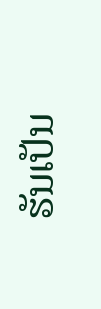ຮັນເປັນ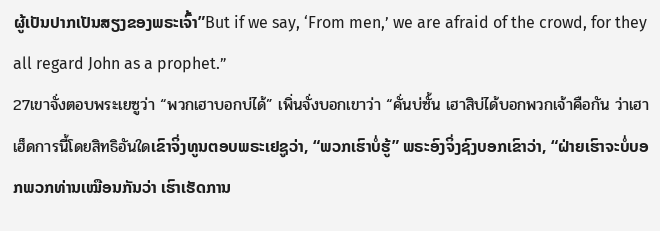ຜູ້ເປັນປາກເປັນສຽງຂອງພຣະເຈົ້າ”But if we say, ‘From men,’ we are afraid of the crowd, for they all regard John as a prophet.”
27เขาจั่งตอบพระเยซูว่า “พวกเฮาบอกบ่ได้” เพิ่นจั่งบอกเขาว่า “คั่นบ่ซั้น เฮาสิบ่ได้บอกพวกเจ้าคือกัน ว่าเฮาเฮ็ดการนี้โดยสิทธิอันใดເຂົາຈິ່ງທູນຕອບພຣະເຢຊູວ່າ, “ພວກເຮົາບໍ່ຮູ້” ພຣະອົງຈິ່ງຊົງບອກເຂົາວ່າ, “ຝ່າຍເຮົາຈະບໍ່ບອກພວກທ່ານເໝືອນກັນວ່າ ເຮົາເຮັດການ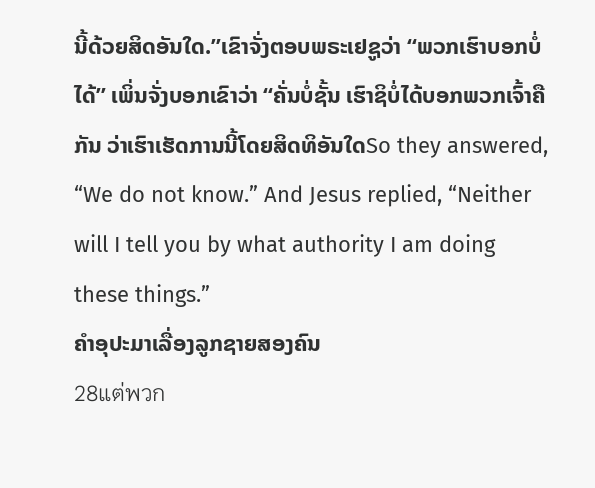ນີ້ດ້ວຍສິດອັນໃດ.”ເຂົາຈັ່ງຕອບພຣະເຢຊູວ່າ “ພວກເຮົາບອກບໍ່ໄດ້” ເພິ່ນຈັ່ງບອກເຂົາວ່າ “ຄັ່ນບໍ່ຊັ້ນ ເຮົາຊິບໍ່ໄດ້ບອກພວກເຈົ້າຄືກັນ ວ່າເຮົາເຮັດການນີ້ໂດຍສິດທິອັນໃດSo they answered, “We do not know.” And Jesus replied, “Neither will I tell you by what authority I am doing these things.”
ຄຳອຸປະມາເລື່ອງລູກຊາຍສອງຄົນ
28แต่พวก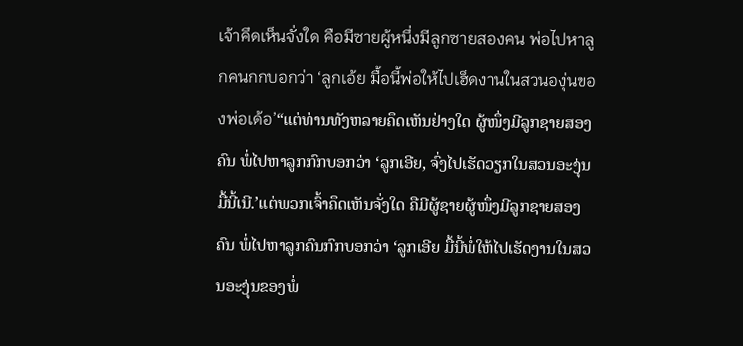เจ้าคึดเห็นจั่งใด คือมีซายผู้หนึ่งมีลูกซายสองคน พ่อไปหาลูกคนกกบอกว่า ‘ลูกเอ้ย มื้อนี้พ่อให้ไปเฮ็ดงานในสวนองุ่นของพ่อเด้อ’“ແຕ່ທ່ານທັງຫລາຍຄຶດເຫັນຢ່າງໃດ ຜູ້ໜຶ່ງມີລູກຊາຍສອງຄົນ ພໍ່ໄປຫາລູກກົກບອກວ່າ ‘ລູກເອີຍ, ຈົ່ງໄປເຮັດວຽກໃນສວນອະງຸ່ນມື້ນີ້ເນີ.’ແຕ່ພວກເຈົ້າຄຶດເຫັນຈັ່ງໃດ ຄືມີຜູ້ຊາຍຜູ້ໜຶ່ງມີລູກຊາຍສອງຄົນ ພໍ່ໄປຫາລູກຄົນກົກບອກວ່າ ‘ລູກເອີຍ ມື້ນີ້ພໍ່ໃຫ້ໄປເຮັດງານໃນສວນອະງຸ່ນຂອງພໍ່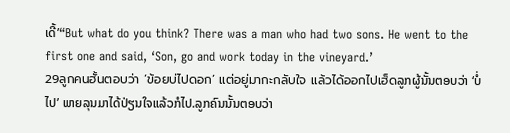ເດີ້’“But what do you think? There was a man who had two sons. He went to the first one and said, ‘Son, go and work today in the vineyard.’
29ลูกคนฮั้นตอบว่า ‘ข้อยบ่ไปดอก’ แต่อยู่มากะกลับใจ แล้วได้ออกไปเฮ็ดລູກຜູ້ນັ້ນຕອບວ່າ ‘ບໍ່ໄປ’ ພາຍລຸນມາໄດ້ປ່ຽນໃຈແລ້ວກໍໄປ.ລູກຄົນນັ້ນຕອບວ່າ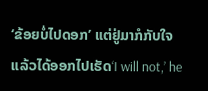‘ຂ້ອຍບໍ່ໄປດອກ’ ແຕ່ຢູ່ມາກໍກັບໃຈ ແລ້ວໄດ້ອອກໄປເຮັດ‘I will not,’ he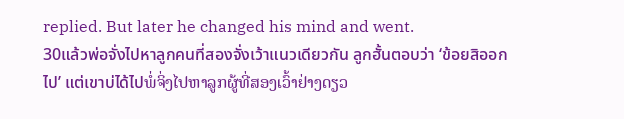replied. But later he changed his mind and went.
30แล้วพ่อจั่งไปหาลูกคนที่สองจั่งเว้าแนวเดียวกัน ลูกฮั้นตอบว่า ‘ข้อยสิออกไป’ แต่เขาบ่ได้ไปພໍ່ຈິ່ງໄປຫາລູກຜູ້ທີ່ສອງເວົ້າຢ່າງດຽວ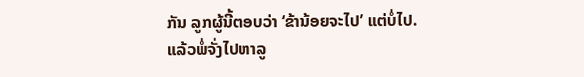ກັນ ລູກຜູ້ນີ້ຕອບວ່າ ‘ຂ້ານ້ອຍຈະໄປ’ ແຕ່ບໍ່ໄປ.ແລ້ວພໍ່ຈັ່ງໄປຫາລູ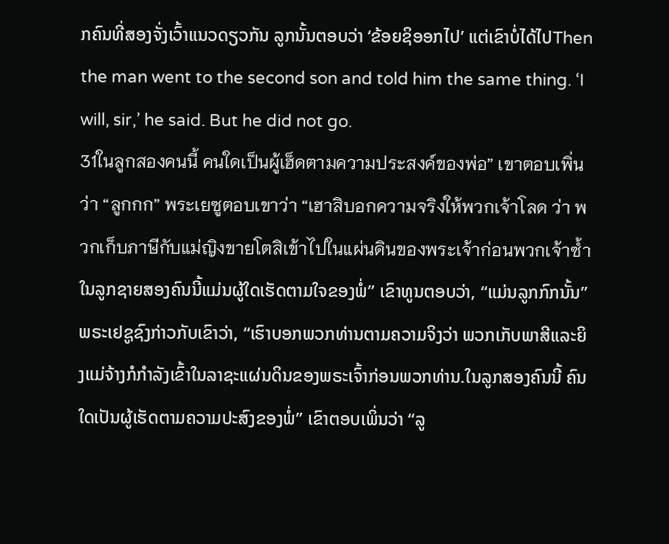ກຄົນທີ່ສອງຈັ່ງເວົ້າແນວດຽວກັນ ລູກນັ້ນຕອບວ່າ ‘ຂ້ອຍຊິອອກໄປ’ ແຕ່ເຂົາບໍ່ໄດ້ໄປThen the man went to the second son and told him the same thing. ‘I will, sir,’ he said. But he did not go.
31ในลูกสองคนนี้ คนใดเป็นผู้เฮ็ดตามความประสงค์ของพ่อ” เขาตอบเพิ่นว่า “ลูกกก” พระเยซูตอบเขาว่า “เฮาสิบอกความจริงให้พวกเจ้าโลด ว่า พวกเก็บภาษีกับแม่ญิงขายโตสิเข้าไปในแผ่นดินของพระเจ้าก่อนพวกเจ้าซ้ำໃນລູກຊາຍສອງຄົນນີ້ແມ່ນຜູ້ໃດເຮັດຕາມໃຈຂອງພໍ່” ເຂົາທູນຕອບວ່າ, “ແມ່ນລູກກົກນັ້ນ” ພຣະເຢຊູຊົງກ່າວກັບເຂົາວ່າ, “ເຮົາບອກພວກທ່ານຕາມຄວາມຈິງວ່າ ພວກເກັບພາສີແລະຍິງແມ່ຈ້າງກໍກຳລັງເຂົ້າໃນລາຊະແຜ່ນດິນຂອງພຣະເຈົ້າກ່ອນພວກທ່ານ.ໃນລູກສອງຄົນນີ້ ຄົນໃດເປັນຜູ້ເຮັດຕາມຄວາມປະສົງຂອງພໍ່” ເຂົາຕອບເພິ່ນວ່າ “ລູ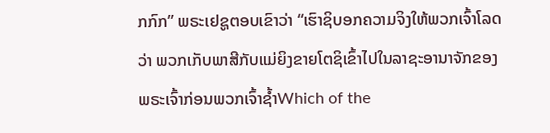ກກົກ” ພຣະເຢຊູຕອບເຂົາວ່າ “ເຮົາຊິບອກຄວາມຈິງໃຫ້ພວກເຈົ້າໂລດ ວ່າ ພວກເກັບພາສີກັບແມ່ຍິງຂາຍໂຕຊິເຂົ້າໄປໃນລາຊະອານາຈັກຂອງພຣະເຈົ້າກ່ອນພວກເຈົ້າຊ້ຳWhich of the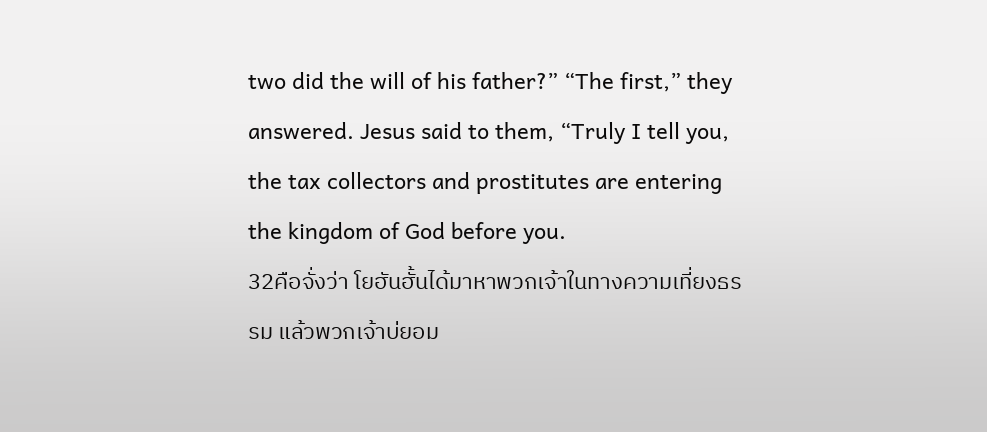two did the will of his father?” “The first,” they answered. Jesus said to them, “Truly I tell you, the tax collectors and prostitutes are entering the kingdom of God before you.
32คือจั่งว่า โยฮันฮั้นได้มาหาพวกเจ้าในทางความเที่ยงธรรม แล้วพวกเจ้าบ่ยอม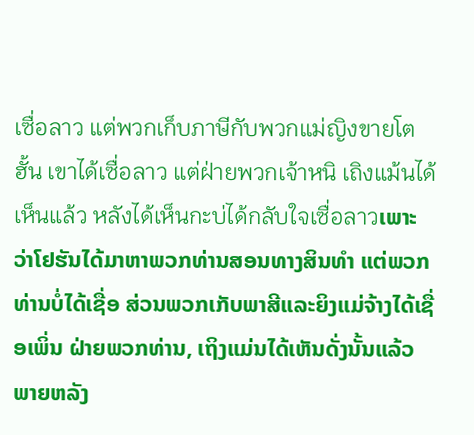เซื่อลาว แต่พวกเก็บภาษีกับพวกแม่ญิงขายโตฮั้น เขาได้เซื่อลาว แต่ฝ่ายพวกเจ้าหนิ เถิงแม้นได้เห็นแล้ว หลังได้เห็นกะบ่ได้กลับใจเซื่อลาวເພາະວ່າໂຢຮັນໄດ້ມາຫາພວກທ່ານສອນທາງສິນທຳ ແຕ່ພວກທ່ານບໍ່ໄດ້ເຊື່ອ ສ່ວນພວກເກັບພາສີແລະຍິງແມ່ຈ້າງໄດ້ເຊື່ອເພິ່ນ ຝ່າຍພວກທ່ານ, ເຖິງແມ່ນໄດ້ເຫັນດັ່ງນັ້ນແລ້ວ ພາຍຫລັງ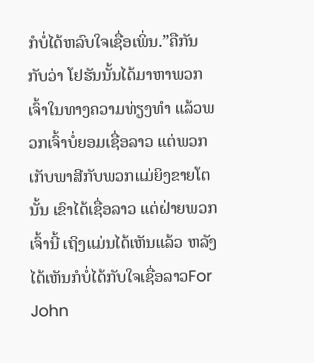ກໍບໍ່ໄດ້ຫລົບໃຈເຊື່ອເພິ່ນ.”ຄືກັນກັບວ່າ ໂຢຮັນນັ້ນໄດ້ມາຫາພວກເຈົ້າໃນທາງຄວາມທ່ຽງທຳ ແລ້ວພວກເຈົ້າບໍ່ຍອມເຊື່ອລາວ ແຕ່ພວກເກັບພາສີກັບພວກແມ່ຍິງຂາຍໂຕນັ້ນ ເຂົາໄດ້ເຊື່ອລາວ ແຕ່ຝ່າຍພວກເຈົ້ານີ້ ເຖິງແມ່ນໄດ້ເຫັນແລ້ວ ຫລັງໄດ້ເຫັນກໍບໍ່ໄດ້ກັບໃຈເຊື່ອລາວFor John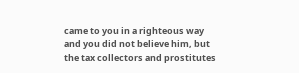came to you in a righteous way and you did not believe him, but the tax collectors and prostitutes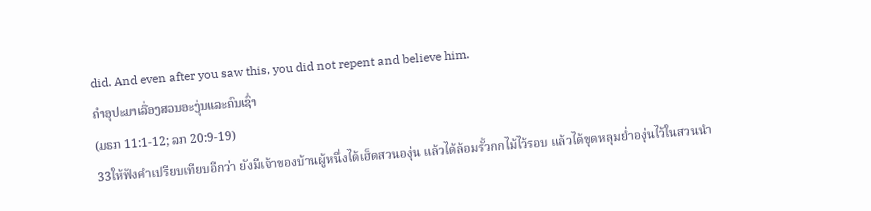did. And even after you saw this, you did not repent and believe him.
ຄຳອຸປະມາເລື່ອງສວນອະງຸ່ນແລະຄົນເຊົ່າ
(ມຣກ 11:1-12; ລກ 20:9-19)
33ให้ฟังคำเปรียบเทียบอีกว่า ยังมีเจ้าของบ้านผู้หนึ่งได้เฮ็ดสวนองุ่น แล้วได้ล้อมรั้วกกไม้ไว้รอบ แล้วได้ขุดหลุมย่ำองุ่นไว้ในสวนนำ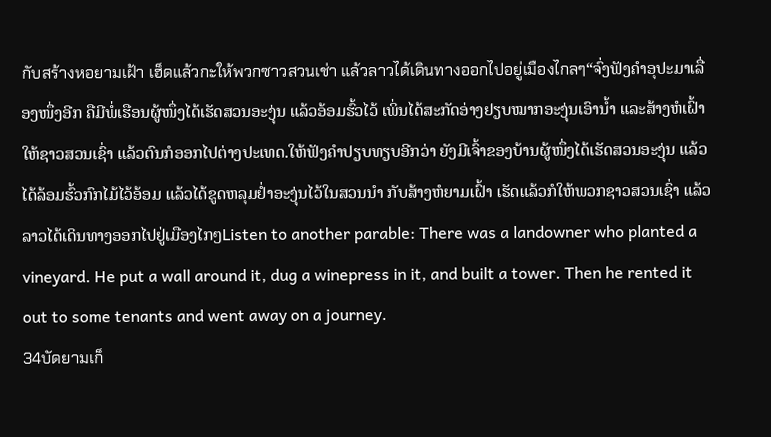กับสร้างหอยามเฝ้า เฮ็ดแล้วกะให้พวกซาวสวนเช่า แล้วลาวได้เดินทางออกไปอยู่เมืองไกลๆ“ຈົ່ງຟັງຄຳອຸປະມາເລື່ອງໜຶ່ງອີກ ຄືມີພໍ່ເຮືອນຜູ້ໜຶ່ງໄດ້ເຮັດສວນອະງຸ່ນ ແລ້ວອ້ອມຮົ້ວໄວ້ ເພິ່ນໄດ້ສະກັດອ່າງຢຽບໝາກອະງຸ່ນເອົານ້ຳ ແລະສ້າງຫໍເຝົ້າໃຫ້ຊາວສວນເຊົ່າ ແລ້ວຕົນກໍອອກໄປຕ່າງປະເທດ.ໃຫ້ຟັງຄຳປຽບທຽບອີກວ່າ ຍັງມີເຈົ້າຂອງບ້ານຜູ້ໜຶ່ງໄດ້ເຮັດສວນອະງຸ່ນ ແລ້ວໄດ້ລ້ອມຮົ້ວກົກໄມ້ໄວ້ອ້ອມ ແລ້ວໄດ້ຂູດຫລຸມຢ່ຳອະງຸ່ນໄວ້ໃນສວນນຳ ກັບສ້າງຫໍຍາມເຝົ້າ ເຮັດແລ້ວກໍໃຫ້ພວກຊາວສວນເຊົ່າ ແລ້ວລາວໄດ້ເດິນທາງອອກໄປຢູ່ເມືອງໄກໆListen to another parable: There was a landowner who planted a vineyard. He put a wall around it, dug a winepress in it, and built a tower. Then he rented it out to some tenants and went away on a journey.
34บัดยามเก็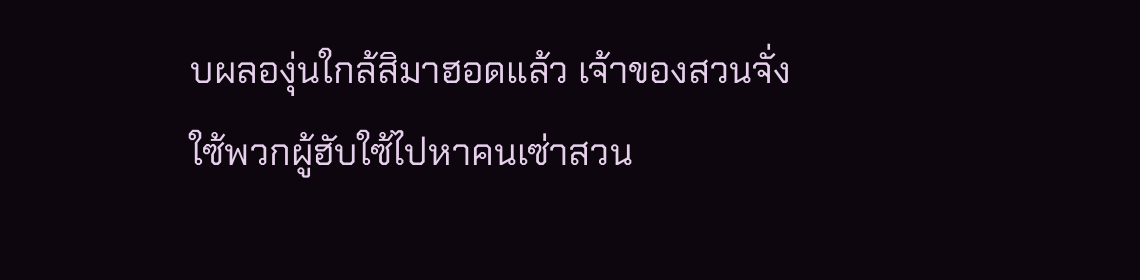บผลองุ่นใกล้สิมาฮอดแล้ว เจ้าของสวนจั่งใซ้พวกผู้ฮับใซ้ไปหาคนเซ่าสวน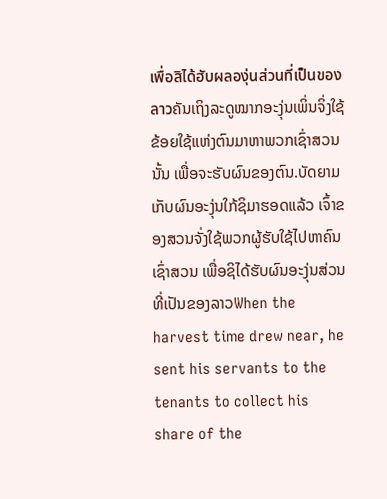เพื่อสิได้ฮับผลองุ่นส่วนที่เป็นของลาวຄັນເຖິງລະດູໝາກອະງຸ່ນເພິ່ນຈິ່ງໃຊ້ຂ້ອຍໃຊ້ແຫ່ງຕົນມາຫາພວກເຊົ່າສວນນັ້ນ ເພື່ອຈະຮັບຜົນຂອງຕົນ.ບັດຍາມເກັບຜົນອະງຸ່ນໃກ້ຊິມາຮອດແລ້ວ ເຈົ້າຂອງສວນຈັ່ງໃຊ້ພວກຜູ້ຮັບໃຊ້ໄປຫາຄົນເຊົ່າສວນ ເພື່ອຊິໄດ້ຮັບຜົນອະງຸ່ນສ່ວນທີ່ເປັນຂອງລາວWhen the harvest time drew near, he sent his servants to the tenants to collect his share of the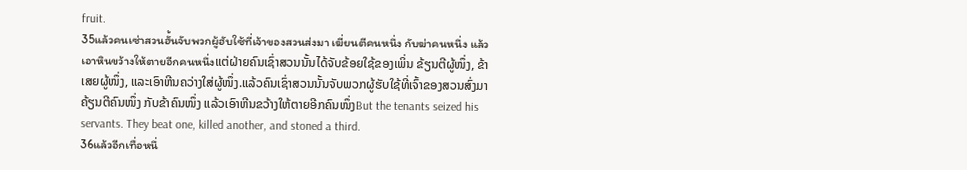fruit.
35แล้วคนเซ่าสวนฮั้นจับพวกผู้ฮับใซ้ที่เจ้าของสวนส่งมา เฆี่ยนตีคนหนึ่ง กับฆ่าคนหนึ่ง แล้วเอาหินขว้างให้ตายอีกคนหนึ่งແຕ່ຝ່າຍຄົນເຊົ່າສວນນັ້ນໄດ້ຈັບຂ້ອຍໃຊ້ຂອງເພິ່ນ ຂ້ຽນຕີຜູ້ໜຶ່ງ, ຂ້າເສຍຜູ້ໜຶ່ງ, ແລະເອົາຫີນຄວ່າງໃສ່ຜູ້ໜຶ່ງ.ແລ້ວຄົນເຊົ່າສວນນັ້ນຈັບພວກຜູ້ຮັບໃຊ້ທີ່ເຈົ້າຂອງສວນສົ່ງມາ ຄ້ຽນຕີຄົນໜຶ່ງ ກັບຂ້າຄົນໜຶ່ງ ແລ້ວເອົາຫີນຂວ້າງໃຫ້ຕາຍອີກຄົນໜຶ່ງBut the tenants seized his servants. They beat one, killed another, and stoned a third.
36แล้วอีกเทื่อหนึ่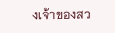งเจ้าของสว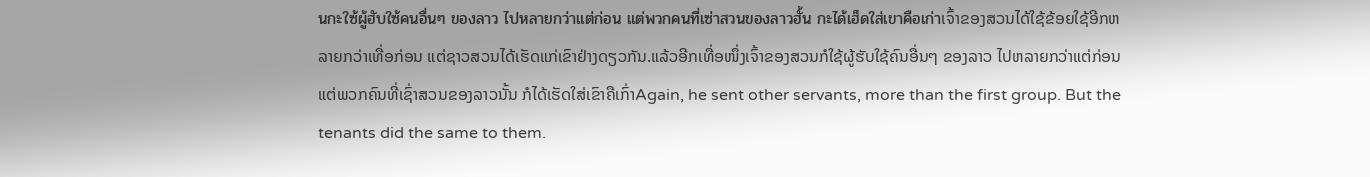นกะใซ้ผู้ฮับใซ้คนอื่นๆ ของลาว ไปหลายกว่าแต่ก่อน แต่พวกคนที่เซ่าสวนของลาวฮั้น กะได้เฮ็ดใส่เขาคือเก่าເຈົ້າຂອງສວນໄດ້ໃຊ້ຂ້ອຍໃຊ້ອີກຫລາຍກວ່າເທື່ອກ່ອນ ແຕ່ຊາວສວນໄດ້ເຮັດແກ່ເຂົາຢ່າງດຽວກັນ.ແລ້ວອີກເທື່ອໜຶ່ງເຈົ້າຂອງສວນກໍໃຊ້ຜູ້ຮັບໃຊ້ຄົນອື່ນໆ ຂອງລາວ ໄປຫລາຍກວ່າແຕ່ກ່ອນ ແຕ່ພວກຄົນທີ່ເຊົ່າສວນຂອງລາວນັ້ນ ກໍໄດ້ເຮັດໃສ່ເຂົາຄືເກົ່າAgain, he sent other servants, more than the first group. But the tenants did the same to them.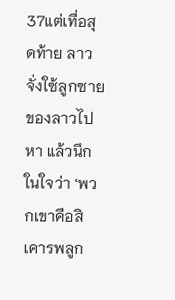37แต่เทื่อสุดท้าย ลาวจั่งใซ้ลูกซายของลาวไปหา แล้วนึกในใจว่า ‘พวกเขาคือสิเคารพลูก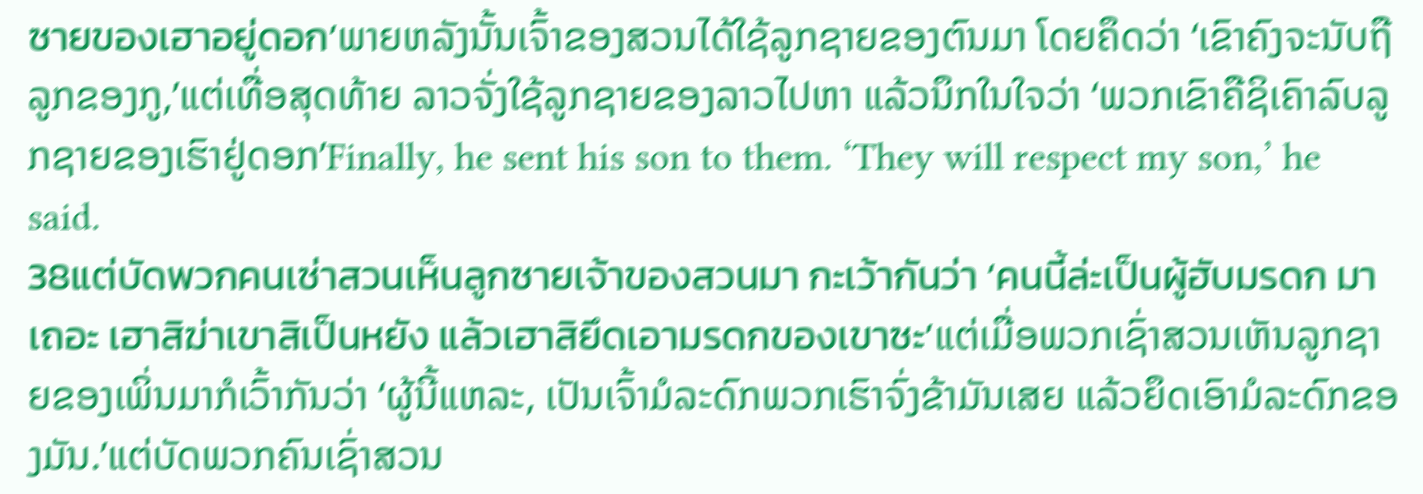ซายของเฮาอยู่ดอก’ພາຍຫລັງນັ້ນເຈົ້າຂອງສວນໄດ້ໃຊ້ລູກຊາຍຂອງຕົນມາ ໂດຍຄຶດວ່າ ‘ເຂົາຄົງຈະນັບຖືລູກຂອງກູ,’ແຕ່ເທື່ອສຸດທ້າຍ ລາວຈັ່ງໃຊ້ລູກຊາຍຂອງລາວໄປຫາ ແລ້ວນຶກໃນໃຈວ່າ ‘ພວກເຂົາຄືຊິເຄົາລົບລູກຊາຍຂອງເຮົາຢູ່ດອກ’Finally, he sent his son to them. ‘They will respect my son,’ he said.
38แต่บัดพวกคนเซ่าสวนเห็นลูกซายเจ้าของสวนมา กะเว้ากันว่า ‘คนนี้ล่ะเป็นผู้ฮับมรดก มาเถอะ เฮาสิฆ่าเขาสิเป็นหยัง แล้วเฮาสิยึดเอามรดกของเขาซะ’ແຕ່ເມື່ອພວກເຊົ່າສວນເຫັນລູກຊາຍຂອງເພິ່ນມາກໍເວົ້າກັນວ່າ ‘ຜູ້ນີ້ແຫລະ, ເປັນເຈົ້າມໍລະດົກພວກເຮົາຈົ່ງຂ້າມັນເສຍ ແລ້ວຍຶດເອົາມໍລະດົກຂອງມັນ.’ແຕ່ບັດພວກຄົນເຊົ່າສວນ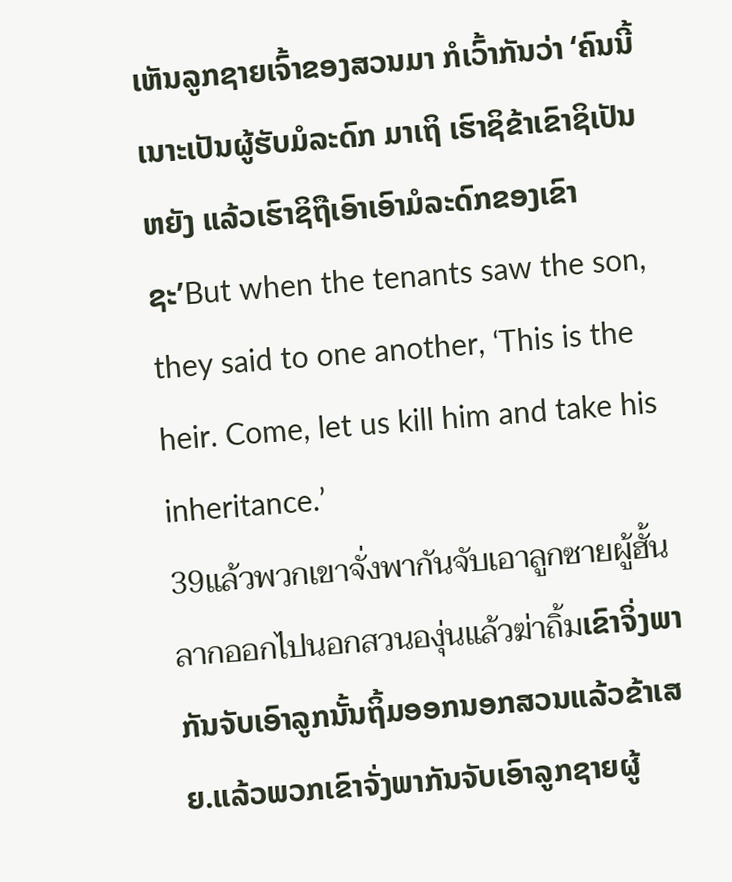ເຫັນລູກຊາຍເຈົ້າຂອງສວນມາ ກໍເວົ້າກັນວ່າ ‘ຄົນນີ້ເນາະເປັນຜູ້ຮັບມໍລະດົກ ມາເຖິ ເຮົາຊິຂ້າເຂົາຊິເປັນຫຍັງ ແລ້ວເຮົາຊິຖືເອົາເອົາມໍລະດົກຂອງເຂົາຊະ’But when the tenants saw the son, they said to one another, ‘This is the heir. Come, let us kill him and take his inheritance.’
39แล้วพวกเขาจั่งพากันจับเอาลูกซายผู้ฮั้น ลากออกไปนอกสวนองุ่นแล้วฆ่าถิ้มເຂົາຈິ່ງພາກັນຈັບເອົາລູກນັ້ນຖິ້ມອອກນອກສວນແລ້ວຂ້າເສຍ.ແລ້ວພວກເຂົາຈັ່ງພາກັນຈັບເອົາລູກຊາຍຜູ້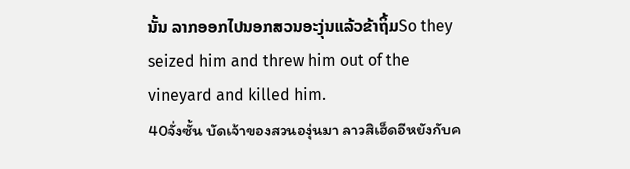ນັ້ນ ລາກອອກໄປນອກສວນອະງຸ່ນແລ້ວຂ້າຖິ້ມSo they seized him and threw him out of the vineyard and killed him.
40จั่งซั้น บัดเจ้าของสวนองุ่นมา ลาวสิเฮ็ดอีหยังกับค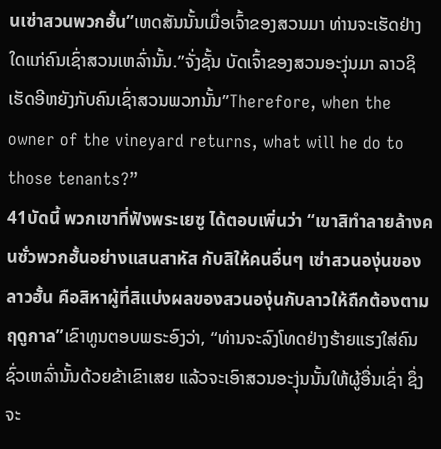นเซ่าสวนพวกฮั้น”ເຫດສັນນັ້ນເມື່ອເຈົ້າຂອງສວນມາ ທ່ານຈະເຮັດຢ່າງໃດແກ່ຄົນເຊົ່າສວນເຫລົ່ານັ້ນ.”ຈັ່ງຊັ້ນ ບັດເຈົ້າຂອງສວນອະງຸ່ນມາ ລາວຊິເຮັດອີຫຍັງກັບຄົນເຊົ່າສວນພວກນັ້ນ”Therefore, when the owner of the vineyard returns, what will he do to those tenants?”
41บัดนี้ พวกเขาที่ฟังพระเยซู ได้ตอบเพิ่นว่า “เขาสิทำลายล้างคนซั่วพวกฮั้นอย่างแสนสาหัส กับสิให้คนอื่นๆ เซ่าสวนองุ่นของลาวฮั้น คือสิหาผู้ที่สิแบ่งผลของสวนองุ่นกับลาวให้ถืกต้องตามฤดูกาล”ເຂົາທູນຕອບພຣະອົງວ່າ, “ທ່ານຈະລົງໂທດຢ່າງຮ້າຍແຮງໃສ່ຄົນຊົ່ວເຫລົ່ານັ້ນດ້ວຍຂ້າເຂົາເສຍ ແລ້ວຈະເອົາສວນອະງຸ່ນນັ້ນໃຫ້ຜູ້ອື່ນເຊົ່າ ຊຶ່ງຈະ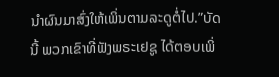ນຳຜົນມາສົ່ງໃຫ້ເພິ່ນຕາມລະດູຕໍ່ໄປ.”ບັດນີ້ ພວກເຂົາທີ່ຟັງພຣະເຢຊູ ໄດ້ຕອບເພິ່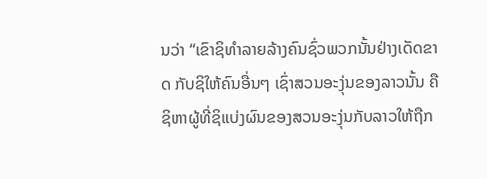ນວ່າ “ເຂົາຊິທຳລາຍລ້າງຄົນຊົ່ວພວກນັ້ນຢ່າງເດັດຂາດ ກັບຊິໃຫ້ຄົນອື່ນໆ ເຊົ່າສວນອະງຸ່ນຂອງລາວນັ້ນ ຄືຊິຫາຜູ້ທີ່ຊິແບ່ງຜົນຂອງສວນອະງຸ່ນກັບລາວໃຫ້ຖືກ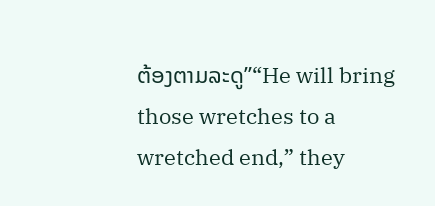ຕ້ອງຕາມລະດູ”“He will bring those wretches to a wretched end,” they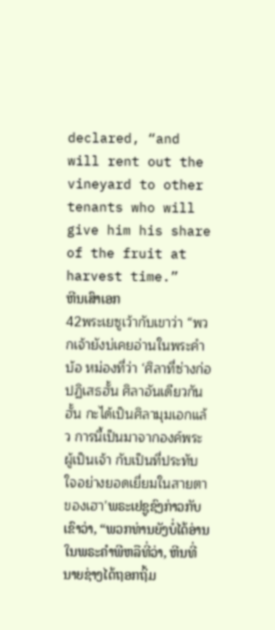declared, “and will rent out the vineyard to other tenants who will give him his share of the fruit at harvest time.”
ຫີນເສົາເອກ
42พระเยซูเว้ากับเขาว่า “พวกเจ้ายังบ่เคยอ่านในพระคำบ้อ หม่องที่ว่า ‘ศิลาที่ซ่างก่อปฏิเสธฮั้น ศิลาอันเดียวกันฮั้น กะได้เป็นศิลามุมเอกแล้ว การนี้เป็นมาจากองค์พระผู้เป็นเจ้า กับเป็นที่ประทับใจอย่างยอดเยี่ยมในสายตาของเฮา’ພຣະເຢຊູຊົງກ່າວກັບເຂົາວ່າ, “ພວກທ່ານຍັງບໍ່ໄດ້ອ່ານໃນພຣະຄຳພີຫລືທີ່ວ່າ, ຫີນທີ່ນາຍຊ່າງໄດ້ຖອກຖິ້ມ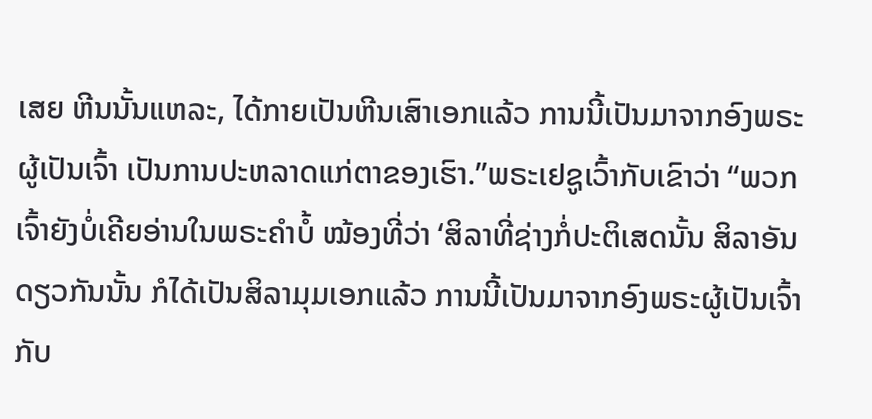ເສຍ ຫີນນັ້ນແຫລະ, ໄດ້ກາຍເປັນຫີນເສົາເອກແລ້ວ ການນີ້ເປັນມາຈາກອົງພຣະຜູ້ເປັນເຈົ້າ ເປັນການປະຫລາດແກ່ຕາຂອງເຮົາ.”ພຣະເຢຊູເວົ້າກັບເຂົາວ່າ “ພວກເຈົ້າຍັງບໍ່ເຄີຍອ່ານໃນພຣະຄຳບໍ້ ໝ້ອງທີ່ວ່າ ‘ສິລາທີ່ຊ່າງກໍ່ປະຕິເສດນັ້ນ ສິລາອັນດຽວກັນນັ້ນ ກໍໄດ້ເປັນສິລາມຸມເອກແລ້ວ ການນີ້ເປັນມາຈາກອົງພຣະຜູ້ເປັນເຈົ້າ ກັບ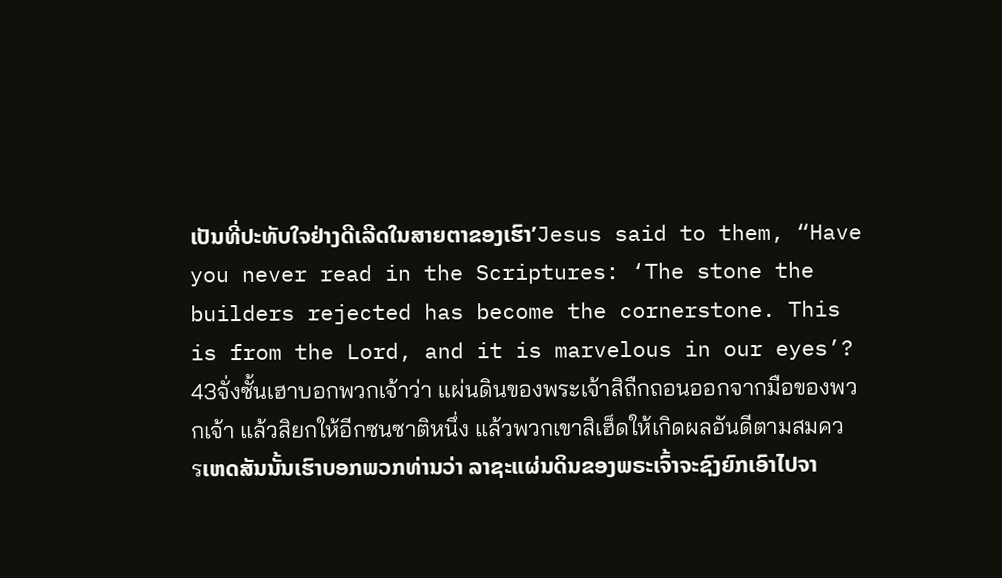ເປັນທີ່ປະທັບໃຈຢ່າງດີເລີດໃນສາຍຕາຂອງເຮົາ’Jesus said to them, “Have you never read in the Scriptures: ‘The stone the builders rejected has become the cornerstone. This is from the Lord, and it is marvelous in our eyes’?
43จั่งซั้นเฮาบอกพวกเจ้าว่า แผ่นดินของพระเจ้าสิถืกถอนออกจากมือของพวกเจ้า แล้วสิยกให้อีกซนซาติหนึ่ง แล้วพวกเขาสิเฮ็ดให้เกิดผลอันดีตามสมควรເຫດສັນນັ້ນເຮົາບອກພວກທ່ານວ່າ ລາຊະແຜ່ນດິນຂອງພຣະເຈົ້າຈະຊົງຍົກເອົາໄປຈາ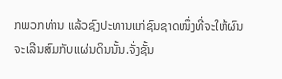ກພວກທ່ານ ແລ້ວຊົງປະທານແກ່ຊົນຊາດໜຶ່ງທີ່ຈະໃຫ້ຜົນຈະເລີນສົມກັບແຜ່ນດິນນັ້ນ.ຈັ່ງຊັ້ນ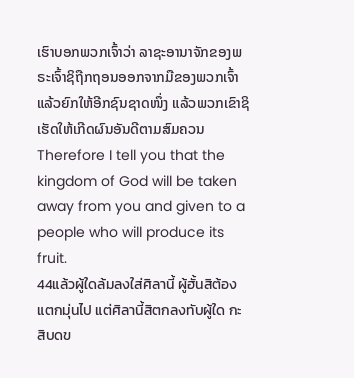ເຮົາບອກພວກເຈົ້າວ່າ ລາຊະອານາຈັກຂອງພຣະເຈົ້າຊິຖືກຖອນອອກຈາກມືຂອງພວກເຈົ້າ ແລ້ວຍົກໃຫ້ອີກຊົນຊາດໜຶ່ງ ແລ້ວພວກເຂົາຊິເຮັດໃຫ້ເກີດຜົນອັນດີຕາມສົມຄວນTherefore I tell you that the kingdom of God will be taken away from you and given to a people who will produce its fruit.
44แล้วผู้ใดล้มลงใส่ศิลานี้ ผู้ฮั้นสิต้องแตกมุ่นไป แต่ศิลานี้สิตกลงทับผู้ใด กะสิบดข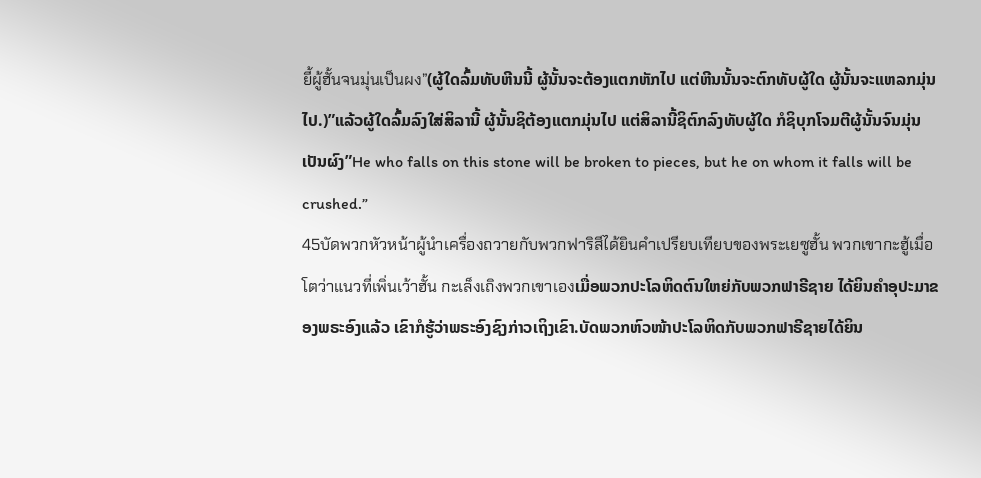ยี้ผู้ฮั้นจนมุ่นเป็นผง”(ຜູ້ໃດລົ້ມທັບຫີນນີ້ ຜູ້ນັ້ນຈະຕ້ອງແຕກຫັກໄປ ແຕ່ຫີນນັ້ນຈະຕົກທັບຜູ້ໃດ ຜູ້ນັ້ນຈະແຫລກມຸ່ນໄປ.)”ແລ້ວຜູ້ໃດລົ້ມລົງໃສ່ສິລານີ້ ຜູ້ນັ້ນຊິຕ້ອງແຕກມຸ່ນໄປ ແຕ່ສິລານີ້ຊິຕົກລົງທັບຜູ້ໃດ ກໍຊິບຸກໂຈມຕີຜູ້ນັ້ນຈົນມຸ່ນເປັນຜົງ”He who falls on this stone will be broken to pieces, but he on whom it falls will be crushed.”
45บัดพวกหัวหน้าผู้นำเครื่องถวายกับพวกฟาริสีได้ยินคำเปรียบเทียบของพระเยซูฮั้น พวกเขากะฮู้เมื่อโตว่าแนวที่เพิ่นเว้าฮั้น กะเล็งเถิงพวกเขาเองເມື່ອພວກປະໂລຫິດຕົນໃຫຍ່ກັບພວກຟາຣີຊາຍ ໄດ້ຍິນຄຳອຸປະມາຂອງພຣະອົງແລ້ວ ເຂົາກໍຮູ້ວ່າພຣະອົງຊົງກ່າວເຖິງເຂົາ.ບັດພວກຫົວໜ້າປະໂລຫິດກັບພວກຟາຣີຊາຍໄດ້ຍິນ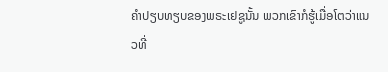ຄຳປຽບທຽບຂອງພຣະເຢຊູນັ້ນ ພວກເຂົາກໍຮູ້ເມື່ອໂຕວ່າແນວທີ່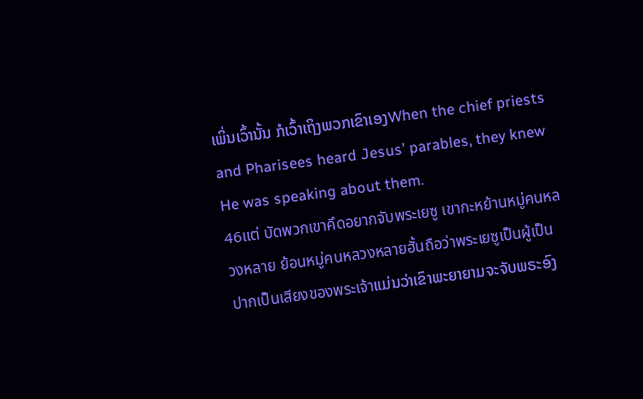ເພິ່ນເວົ້ານັ້ນ ກໍເວົ້າເຖິງພວກເຂົາເອງWhen the chief priests and Pharisees heard Jesus’ parables, they knew He was speaking about them.
46แต่ บัดพวกเขาคึดอยากจับพระเยซู เขากะหย้านหมู่คนหลวงหลาย ย้อนหมู่คนหลวงหลายฮั้นถือว่าพระเยซูเป็นผู้เป็นปากเป็นเสียงของพระเจ้าແມ່ນວ່າເຂົາພະຍາຍາມຈະຈັບພຣະອົງ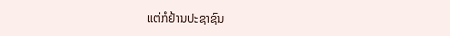ແຕ່ກໍຢ້ານປະຊາຊົນ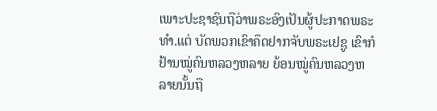ເພາະປະຊາຊົນຖືວ່າພຣະອົງເປັນຜູ້ປະກາດພຣະທຳ.ແຕ່ ບັດພວກເຂົາຄຶດຢາກຈັບພຣະເຢຊູ ເຂົາກໍຢ້ານໝູ່ຄົນຫລວງຫລາຍ ຍ້ອນໝູ່ຄົນຫລວງຫລາຍນັ້ນຖື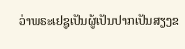ວ່າພຣະເຢຊູເປັນຜູ້ເປັນປາກເປັນສຽງຂ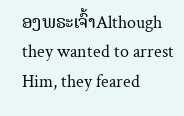ອງພຣະເຈົ້າAlthough they wanted to arrest Him, they feared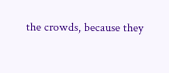the crowds, because they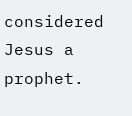considered Jesus a prophet.